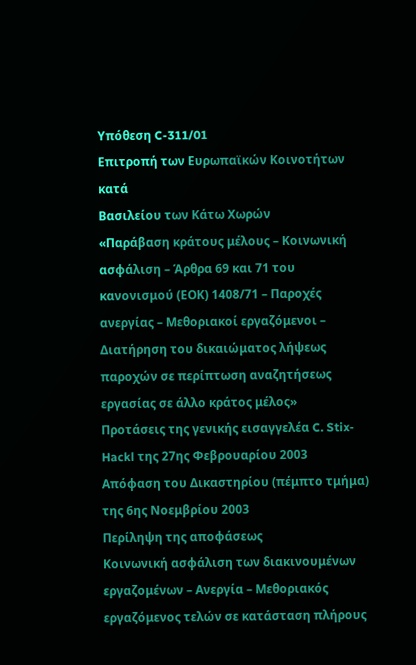Υπόθεση C-311/01
Επιτροπή των Ευρωπαϊκών Κοινοτήτων
κατά
Βασιλείου των Κάτω Χωρών
«Παράβαση κράτους μέλους – Κοινωνική ασφάλιση – Άρθρα 69 και 71 του κανονισμού (ΕΟΚ) 1408/71 – Παροχές ανεργίας – Μεθοριακοί εργαζόμενοι – Διατήρηση του δικαιώματος λήψεως παροχών σε περίπτωση αναζητήσεως εργασίας σε άλλο κράτος μέλος»
Προτάσεις της γενικής εισαγγελέα C. Stix-Hackl της 27ης Φεβρουαρίου 2003 Απόφαση του Δικαστηρίου (πέμπτο τμήμα) της 6ης Νοεμβρίου 2003
Περίληψη της αποφάσεως
Κοινωνική ασφάλιση των διακινουμένων εργαζομένων – Ανεργία – Μεθοριακός εργαζόμενος τελών σε κατάσταση πλήρους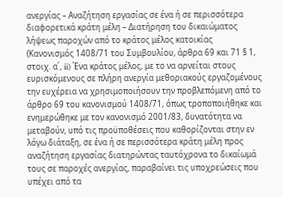ανεργίας – Αναζήτηση εργασίας σε ένα ή σε περισσότερα διαφορετικά κράτη μέλη – Διατήρηση του δικαιώματος λήψεως παροχών από το κράτος μέλος κατοικίας
(Κανονισμός 1408/71 του Συμβουλίου, άρθρα 69 και 71 § 1, στοιχ. α΄, ii) Ένα κράτος μέλος, με το να αρνείται στους ευρισκόμενους σε πλήρη ανεργία μεθοριακούς εργαζομένους την ευχέρεια να χρησιμοποιήσουν την προβλεπόμενη από το άρθρο 69 του κανονισμού 1408/71, όπως τροποποιήθηκε και ενημερώθηκε με τον κανονισμό 2001/83, δυνατότητα να μεταβούν, υπό τις προϋποθέσεις που καθορίζονται στην εν λόγω διάταξη, σε ένα ή σε περισσότερα κράτη μέλη προς αναζήτηση εργασίας διατηρώντας ταυτόχρονα το δικαίωμά τους σε παροχές ανεργίας, παραβαίνει τις υποχρεώσεις που υπέχει από τα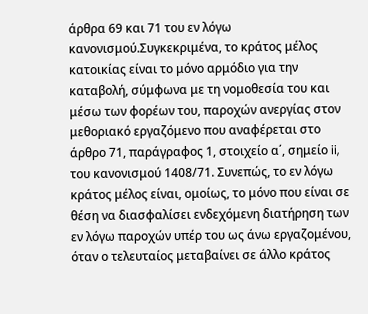άρθρα 69 και 71 του εν λόγω κανονισμού.Συγκεκριμένα, το κράτος μέλος κατοικίας είναι το μόνο αρμόδιο για την καταβολή, σύμφωνα με τη νομοθεσία του και μέσω των φορέων του, παροχών ανεργίας στον μεθοριακό εργαζόμενο που αναφέρεται στο άρθρο 71, παράγραφος 1, στοιχείο α΄, σημείο ii, του κανονισμού 1408/71. Συνεπώς, το εν λόγω κράτος μέλος είναι, ομοίως, το μόνο που είναι σε θέση να διασφαλίσει ενδεχόμενη διατήρηση των εν λόγω παροχών υπέρ του ως άνω εργαζομένου, όταν ο τελευταίος μεταβαίνει σε άλλο κράτος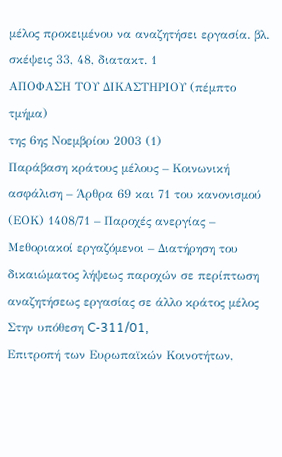μέλος προκειμένου να αναζητήσει εργασία. βλ. σκέψεις 33, 48, διατακτ. 1
ΑΠΟΦΑΣΗ ΤΟΥ ΔΙΚΑΣΤΗΡΙΟΥ (πέμπτο τμήμα)
της 6ης Νοεμβρίου 2003 (1)
Παράβαση κράτους μέλους – Κοινωνική ασφάλιση – Άρθρα 69 και 71 του κανονισμού (ΕΟΚ) 1408/71 – Παροχές ανεργίας – Μεθοριακοί εργαζόμενοι – Διατήρηση του δικαιώματος λήψεως παροχών σε περίπτωση αναζητήσεως εργασίας σε άλλο κράτος μέλος
Στην υπόθεση C-311/01,
Επιτροπή των Ευρωπαϊκών Κοινοτήτων,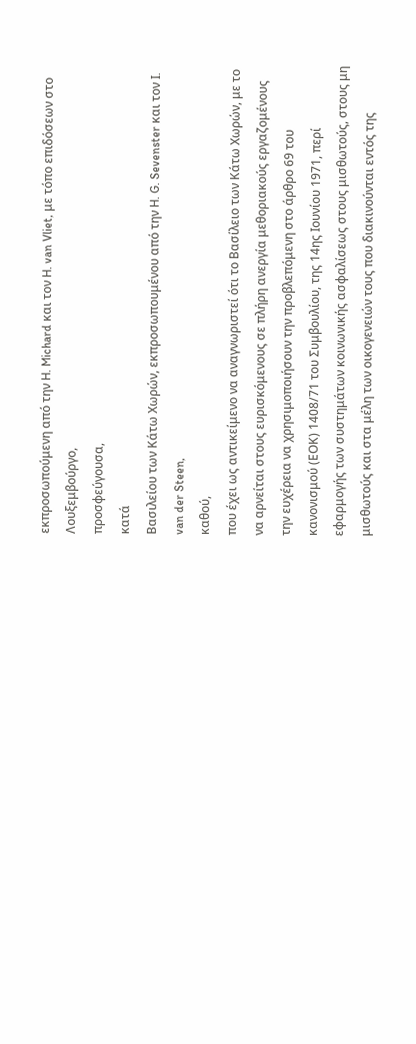εκπροσωπούμενη από την H. Michard και τον H. van Vliet, με τόπο επιδόσεων στο Λουξεμβούργο,
προσφεύγουσα,
κατά
Βασιλείου των Κάτω Χωρών, εκπροσωπουμένου από την H. G. Sevenster και τον I. van der Steen,
καθού,
που έχει ως αντικείμενο να αναγνωριστεί ότι το Βασίλειο των Κάτω Χωρών, με το να αρνείται στους ευρισκόμενους σε πλήρη ανεργία μεθοριακούς εργαζομένους την ευχέρεια να χρησιμοποιήσουν την προβλεπόμενη στο άρθρο 69 του κανονισμού (ΕΟΚ) 1408/71 του Συμβουλίου, της 14ης Ιουνίου 1971, περί εφαρμογής των συστημάτων κοινωνικής ασφαλίσεως στους μισθωτούς, στους μη μισθωτούς και στα μέλη των οικογενειών τους που διακινούνται εντός της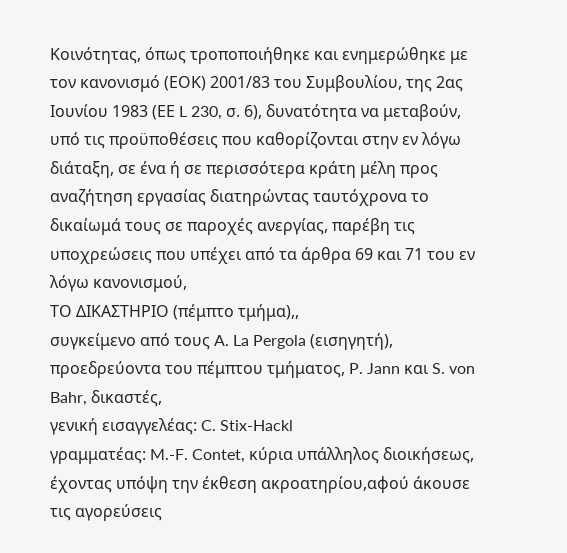Κοινότητας, όπως τροποποιήθηκε και ενημερώθηκε με τον κανονισμό (ΕΟΚ) 2001/83 του Συμβουλίου, της 2ας Ιουνίου 1983 (ΕΕ L 230, σ. 6), δυνατότητα να μεταβούν, υπό τις προϋποθέσεις που καθορίζονται στην εν λόγω διάταξη, σε ένα ή σε περισσότερα κράτη μέλη προς αναζήτηση εργασίας διατηρώντας ταυτόχρονα το δικαίωμά τους σε παροχές ανεργίας, παρέβη τις υποχρεώσεις που υπέχει από τα άρθρα 69 και 71 του εν λόγω κανονισμού,
ΤΟ ΔΙΚΑΣΤΗΡΙΟ (πέμπτο τμήμα),,
συγκείμενο από τους A. La Pergola (εισηγητή), προεδρεύοντα του πέμπτου τμήματος, P. Jann και S. von Bahr, δικαστές,
γενική εισαγγελέας: C. Stix-Hackl
γραμματέας: M.-F. Contet, κύρια υπάλληλος διοικήσεως,
έχοντας υπόψη την έκθεση ακροατηρίου,αφού άκουσε τις αγορεύσεις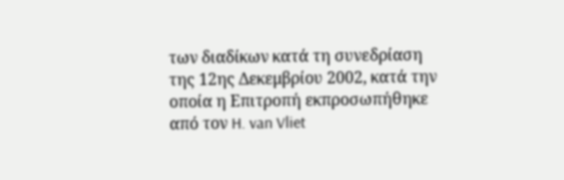των διαδίκων κατά τη συνεδρίαση της 12ης Δεκεμβρίου 2002, κατά την οποία η Επιτροπή εκπροσωπήθηκε από τον H. van Vliet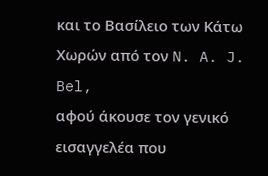και το Βασίλειο των Κάτω Χωρών από τον N. A. J. Bel,
αφού άκουσε τον γενικό εισαγγελέα που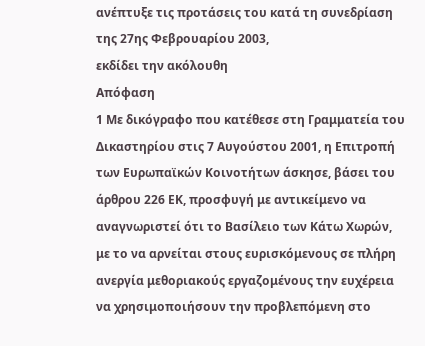ανέπτυξε τις προτάσεις του κατά τη συνεδρίαση της 27ης Φεβρουαρίου 2003,
εκδίδει την ακόλουθη
Απόφαση
1 Με δικόγραφο που κατέθεσε στη Γραμματεία του Δικαστηρίου στις 7 Αυγούστου 2001, η Επιτροπή των Ευρωπαϊκών Κοινοτήτων άσκησε, βάσει του άρθρου 226 ΕΚ, προσφυγή με αντικείμενο να αναγνωριστεί ότι το Βασίλειο των Κάτω Χωρών, με το να αρνείται στους ευρισκόμενους σε πλήρη ανεργία μεθοριακούς εργαζομένους την ευχέρεια να χρησιμοποιήσουν την προβλεπόμενη στο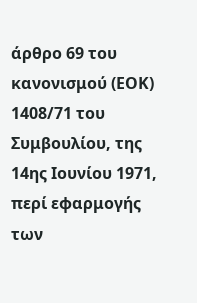άρθρο 69 του κανονισμού (ΕΟΚ) 1408/71 του Συμβουλίου, της 14ης Ιουνίου 1971, περί εφαρμογής των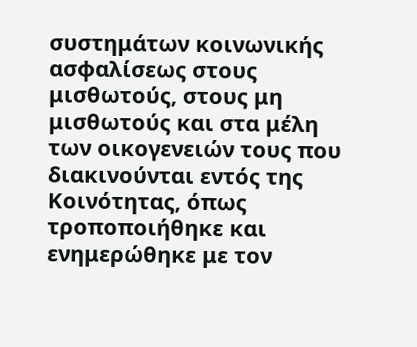συστημάτων κοινωνικής ασφαλίσεως στους μισθωτούς, στους μη μισθωτούς και στα μέλη των οικογενειών τους που διακινούνται εντός της Κοινότητας, όπως τροποποιήθηκε και ενημερώθηκε με τον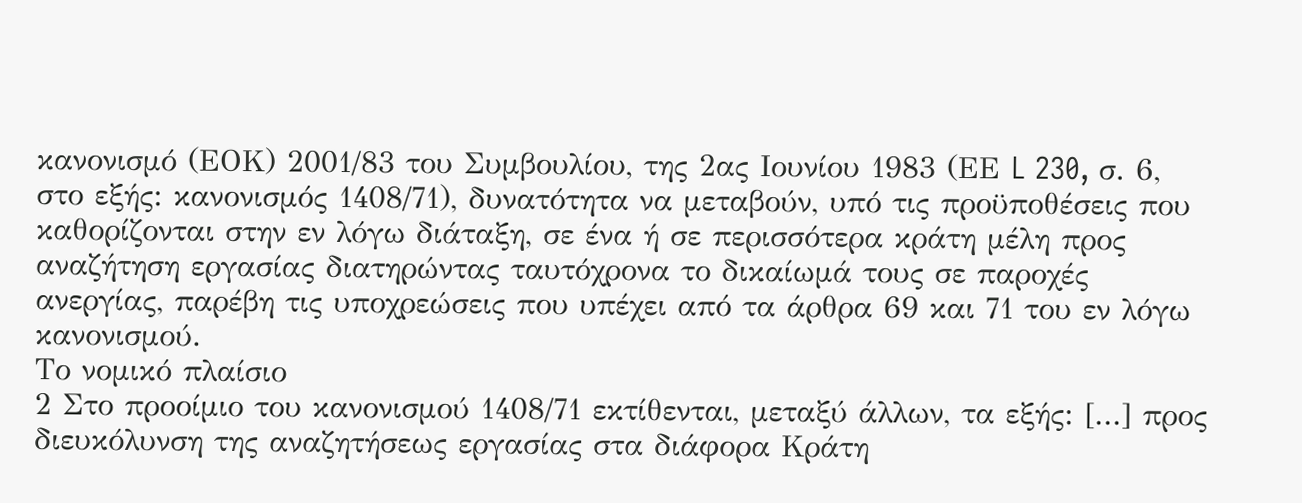κανονισμό (ΕΟΚ) 2001/83 του Συμβουλίου, της 2ας Ιουνίου 1983 (ΕΕ L 230, σ. 6, στο εξής: κανονισμός 1408/71), δυνατότητα να μεταβούν, υπό τις προϋποθέσεις που καθορίζονται στην εν λόγω διάταξη, σε ένα ή σε περισσότερα κράτη μέλη προς αναζήτηση εργασίας διατηρώντας ταυτόχρονα το δικαίωμά τους σε παροχές ανεργίας, παρέβη τις υποχρεώσεις που υπέχει από τα άρθρα 69 και 71 του εν λόγω κανονισμού.
Το νομικό πλαίσιο
2 Στο προοίμιο του κανονισμού 1408/71 εκτίθενται, μεταξύ άλλων, τα εξής: [...] προς διευκόλυνση της αναζητήσεως εργασίας στα διάφορα Κράτη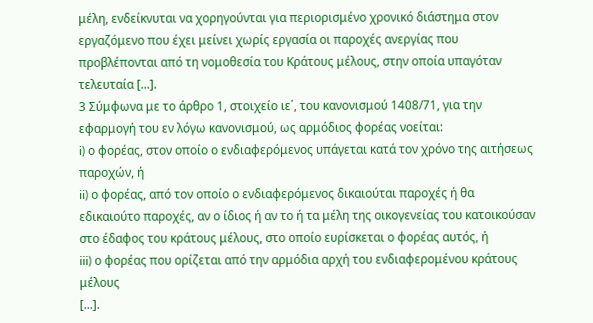μέλη, ενδείκνυται να χορηγούνται για περιορισμένο χρονικό διάστημα στον εργαζόμενο που έχει μείνει χωρίς εργασία οι παροχές ανεργίας που προβλέπονται από τη νομοθεσία του Κράτους μέλους, στην οποία υπαγόταν τελευταία [...].
3 Σύμφωνα με το άρθρο 1, στοιχείο ιε΄, του κανονισμού 1408/71, για την εφαρμογή του εν λόγω κανονισμού, ως αρμόδιος φορέας νοείται:
i) ο φορέας, στον οποίο ο ενδιαφερόμενος υπάγεται κατά τον χρόνο της αιτήσεως παροχών, ή
ii) ο φορέας, από τον οποίο ο ενδιαφερόμενος δικαιούται παροχές ή θα εδικαιούτο παροχές, αν ο ίδιος ή αν το ή τα μέλη της οικογενείας του κατοικούσαν στο έδαφος του κράτους μέλους, στο οποίο ευρίσκεται ο φορέας αυτός, ή
iii) ο φορέας που ορίζεται από την αρμόδια αρχή του ενδιαφερομένου κράτους μέλους
[...].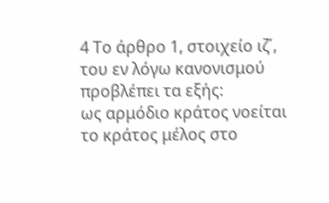4 Το άρθρο 1, στοιχείο ιζ΄, του εν λόγω κανονισμού προβλέπει τα εξής:
ως αρμόδιο κράτος νοείται το κράτος μέλος στο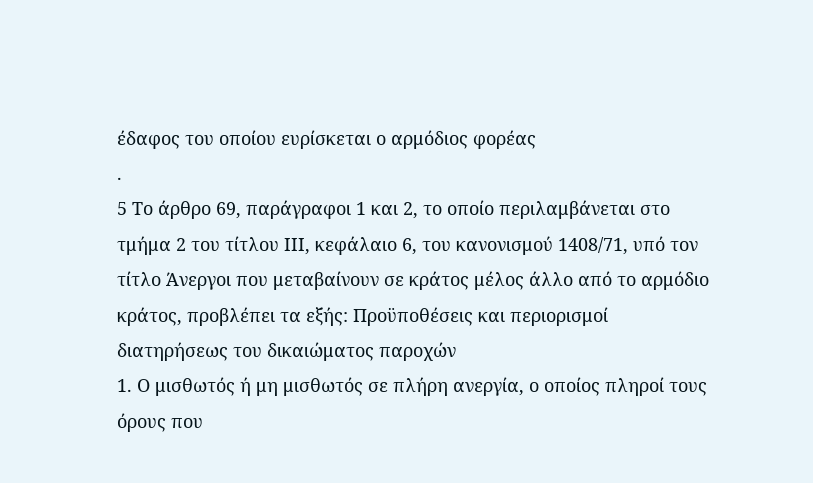έδαφος του οποίου ευρίσκεται ο αρμόδιος φορέας
.
5 Το άρθρο 69, παράγραφοι 1 και 2, το οποίο περιλαμβάνεται στο τμήμα 2 του τίτλου ΙΙΙ, κεφάλαιο 6, του κανονισμού 1408/71, υπό τον τίτλο Άνεργοι που μεταβαίνουν σε κράτος μέλος άλλο από το αρμόδιο κράτος, προβλέπει τα εξής: Προϋποθέσεις και περιορισμοί διατηρήσεως του δικαιώματος παροχών
1. Ο μισθωτός ή μη μισθωτός σε πλήρη ανεργία, ο οποίος πληροί τους όρους που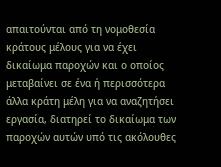απαιτούνται από τη νομοθεσία κράτους μέλους για να έχει δικαίωμα παροχών και ο οποίος μεταβαίνει σε ένα ή περισσότερα άλλα κράτη μέλη για να αναζητήσει εργασία, διατηρεί το δικαίωμα των παροχών αυτών υπό τις ακόλουθες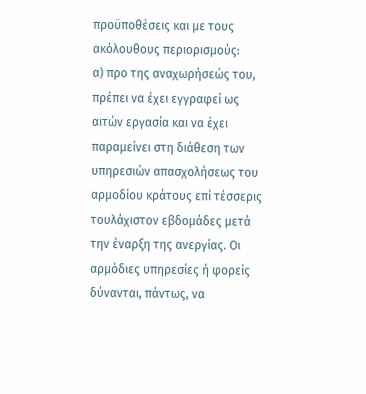προϋποθέσεις και με τους ακόλουθους περιορισμούς:
α) προ της αναχωρήσεώς του, πρέπει να έχει εγγραφεί ως αιτών εργασία και να έχει παραμείνει στη διάθεση των υπηρεσιών απασχολήσεως του αρμοδίου κράτους επί τέσσερις τουλάχιστον εβδομάδες μετά την έναρξη της ανεργίας. Οι αρμόδιες υπηρεσίες ή φορείς δύνανται, πάντως, να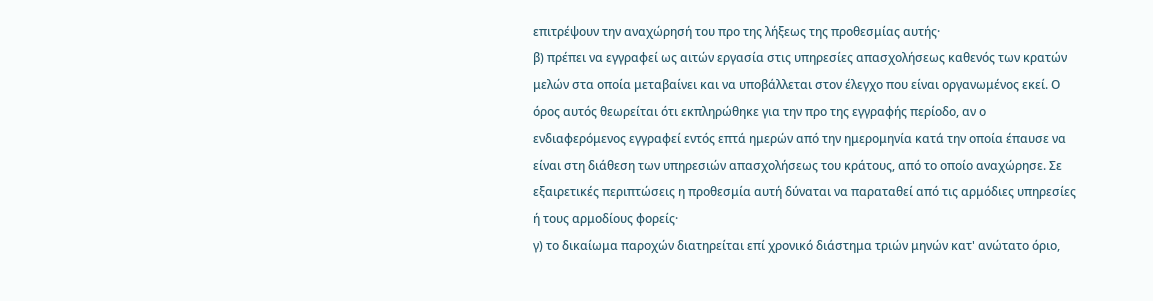επιτρέψουν την αναχώρησή του προ της λήξεως της προθεσμίας αυτής·
β) πρέπει να εγγραφεί ως αιτών εργασία στις υπηρεσίες απασχολήσεως καθενός των κρατών μελών στα οποία μεταβαίνει και να υποβάλλεται στον έλεγχο που είναι οργανωμένος εκεί. Ο όρος αυτός θεωρείται ότι εκπληρώθηκε για την προ της εγγραφής περίοδο, αν ο ενδιαφερόμενος εγγραφεί εντός επτά ημερών από την ημερομηνία κατά την οποία έπαυσε να είναι στη διάθεση των υπηρεσιών απασχολήσεως του κράτους, από το οποίο αναχώρησε. Σε εξαιρετικές περιπτώσεις η προθεσμία αυτή δύναται να παραταθεί από τις αρμόδιες υπηρεσίες ή τους αρμοδίους φορείς·
γ) το δικαίωμα παροχών διατηρείται επί χρονικό διάστημα τριών μηνών κατ' ανώτατο όριο,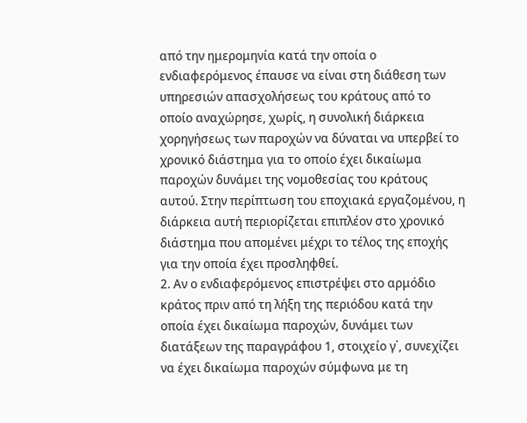από την ημερομηνία κατά την οποία ο ενδιαφερόμενος έπαυσε να είναι στη διάθεση των υπηρεσιών απασχολήσεως του κράτους από το οποίο αναχώρησε, χωρίς, η συνολική διάρκεια χορηγήσεως των παροχών να δύναται να υπερβεί το χρονικό διάστημα για το οποίο έχει δικαίωμα παροχών δυνάμει της νομοθεσίας του κράτους αυτού. Στην περίπτωση του εποχιακά εργαζομένου, η διάρκεια αυτή περιορίζεται επιπλέον στο χρονικό διάστημα που απομένει μέχρι το τέλος της εποχής για την οποία έχει προσληφθεί.
2. Αν ο ενδιαφερόμενος επιστρέψει στο αρμόδιο κράτος πριν από τη λήξη της περιόδου κατά την οποία έχει δικαίωμα παροχών, δυνάμει των διατάξεων της παραγράφου 1, στοιχείο γ΄, συνεχίζει να έχει δικαίωμα παροχών σύμφωνα με τη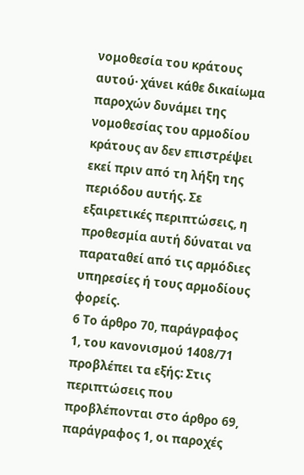νομοθεσία του κράτους αυτού· χάνει κάθε δικαίωμα παροχών δυνάμει της νομοθεσίας του αρμοδίου κράτους αν δεν επιστρέψει εκεί πριν από τη λήξη της περιόδου αυτής. Σε εξαιρετικές περιπτώσεις, η προθεσμία αυτή δύναται να παραταθεί από τις αρμόδιες υπηρεσίες ή τους αρμοδίους φορείς.
6 Το άρθρο 70, παράγραφος 1, του κανονισμού 1408/71 προβλέπει τα εξής: Στις περιπτώσεις που προβλέπονται στο άρθρο 69, παράγραφος 1, οι παροχές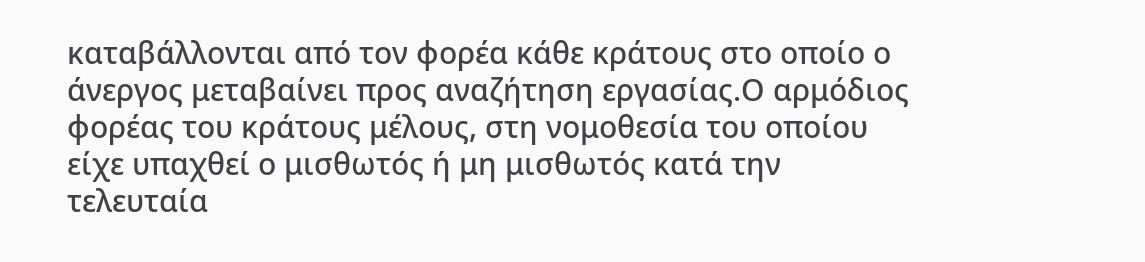καταβάλλονται από τον φορέα κάθε κράτους στο οποίο ο άνεργος μεταβαίνει προς αναζήτηση εργασίας.Ο αρμόδιος φορέας του κράτους μέλους, στη νομοθεσία του οποίου είχε υπαχθεί ο μισθωτός ή μη μισθωτός κατά την τελευταία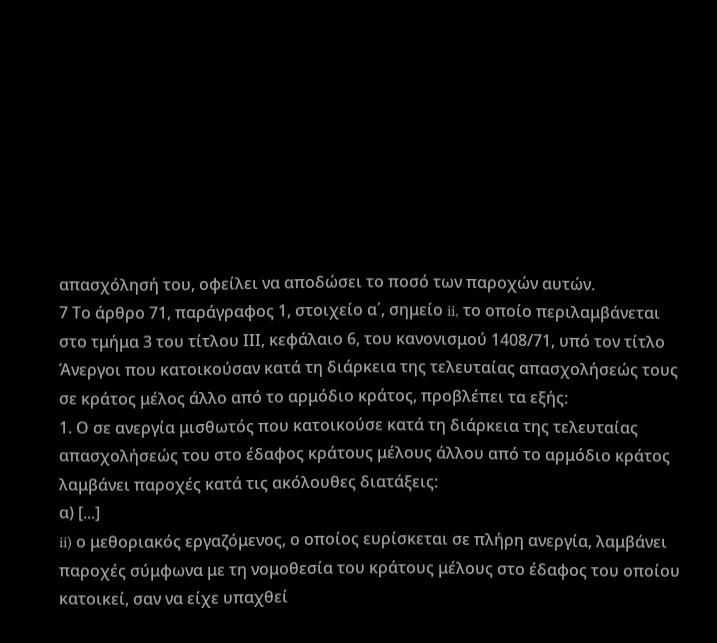απασχόλησή του, οφείλει να αποδώσει το ποσό των παροχών αυτών.
7 Το άρθρο 71, παράγραφος 1, στοιχείο α΄, σημείο ii, το οποίο περιλαμβάνεται στο τμήμα 3 του τίτλου ΙΙΙ, κεφάλαιο 6, του κανονισμού 1408/71, υπό τον τίτλο Άνεργοι που κατοικούσαν κατά τη διάρκεια της τελευταίας απασχολήσεώς τους σε κράτος μέλος άλλο από το αρμόδιο κράτος, προβλέπει τα εξής:
1. Ο σε ανεργία μισθωτός που κατοικούσε κατά τη διάρκεια της τελευταίας απασχολήσεώς του στο έδαφος κράτους μέλους άλλου από το αρμόδιο κράτος λαμβάνει παροχές κατά τις ακόλουθες διατάξεις:
α) [...]
ii) ο μεθοριακός εργαζόμενος, ο οποίος ευρίσκεται σε πλήρη ανεργία, λαμβάνει παροχές σύμφωνα με τη νομοθεσία του κράτους μέλους στο έδαφος του οποίου κατοικεί, σαν να είχε υπαχθεί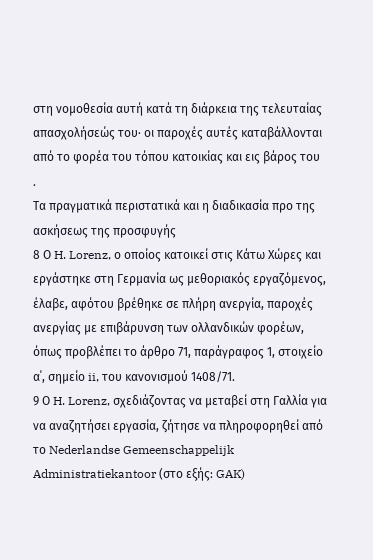στη νομοθεσία αυτή κατά τη διάρκεια της τελευταίας απασχολήσεώς του· οι παροχές αυτές καταβάλλονται από το φορέα του τόπου κατοικίας και εις βάρος του
.
Τα πραγματικά περιστατικά και η διαδικασία προ της ασκήσεως της προσφυγής
8 Ο H. Lorenz, ο οποίος κατοικεί στις Κάτω Χώρες και εργάστηκε στη Γερμανία ως μεθοριακός εργαζόμενος, έλαβε, αφότου βρέθηκε σε πλήρη ανεργία, παροχές ανεργίας με επιβάρυνση των ολλανδικών φορέων, όπως προβλέπει το άρθρο 71, παράγραφος 1, στοιχείο α΄, σημείο ii, του κανονισμού 1408/71.
9 Ο H. Lorenz, σχεδιάζοντας να μεταβεί στη Γαλλία για να αναζητήσει εργασία, ζήτησε να πληροφορηθεί από το Nederlandse Gemeenschappelijk Administratiekantoor (στο εξής: GAK)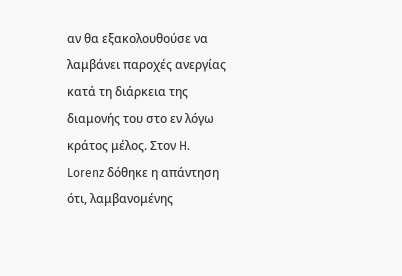αν θα εξακολουθούσε να λαμβάνει παροχές ανεργίας κατά τη διάρκεια της διαμονής του στο εν λόγω κράτος μέλος. Στον H. Lorenz δόθηκε η απάντηση ότι, λαμβανομένης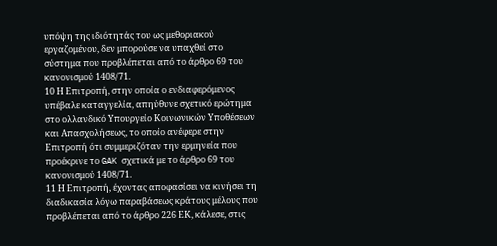υπόψη της ιδιότητάς του ως μεθοριακού εργαζομένου, δεν μπορούσε να υπαχθεί στο σύστημα που προβλέπεται από το άρθρο 69 του κανονισμού 1408/71.
10 Η Επιτροπή, στην οποία ο ενδιαφερόμενος υπέβαλε καταγγελία, απηύθυνε σχετικό ερώτημα στο ολλανδικό Υπουργείο Κοινωνικών Υποθέσεων και Απασχολήσεως, το οποίο ανέφερε στην Επιτροπή ότι συμμεριζόταν την ερμηνεία που προέκρινε το GAK σχετικά με το άρθρο 69 του κανονισμού 1408/71.
11 Η Επιτροπή, έχοντας αποφασίσει να κινήσει τη διαδικασία λόγω παραβάσεως κράτους μέλους που προβλέπεται από το άρθρο 226 ΕΚ, κάλεσε, στις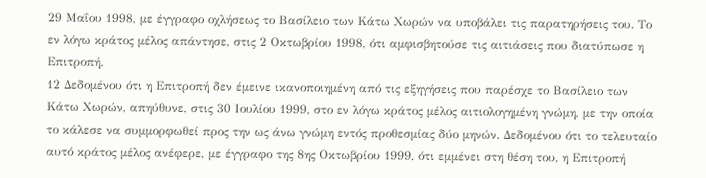29 Μαΐου 1998, με έγγραφο οχλήσεως το Βασίλειο των Κάτω Χωρών να υποβάλει τις παρατηρήσεις του. Το εν λόγω κράτος μέλος απάντησε, στις 2 Οκτωβρίου 1998, ότι αμφισβητούσε τις αιτιάσεις που διατύπωσε η Επιτροπή.
12 Δεδομένου ότι η Επιτροπή δεν έμεινε ικανοποιημένη από τις εξηγήσεις που παρέσχε το Βασίλειο των Κάτω Χωρών, απηύθυνε, στις 30 Ιουλίου 1999, στο εν λόγω κράτος μέλος αιτιολογημένη γνώμη, με την οποία το κάλεσε να συμμορφωθεί προς την ως άνω γνώμη εντός προθεσμίας δύο μηνών. Δεδομένου ότι το τελευταίο αυτό κράτος μέλος ανέφερε, με έγγραφο της 8ης Οκτωβρίου 1999, ότι εμμένει στη θέση του, η Επιτροπή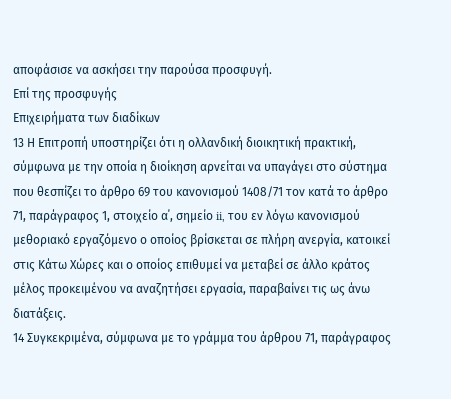αποφάσισε να ασκήσει την παρούσα προσφυγή.
Επί της προσφυγής
Επιχειρήματα των διαδίκων
13 Η Επιτροπή υποστηρίζει ότι η ολλανδική διοικητική πρακτική, σύμφωνα με την οποία η διοίκηση αρνείται να υπαγάγει στο σύστημα που θεσπίζει το άρθρο 69 του κανονισμού 1408/71 τον κατά το άρθρο 71, παράγραφος 1, στοιχείο α΄, σημείο ii, του εν λόγω κανονισμού μεθοριακό εργαζόμενο ο οποίος βρίσκεται σε πλήρη ανεργία, κατοικεί στις Κάτω Χώρες και ο οποίος επιθυμεί να μεταβεί σε άλλο κράτος μέλος προκειμένου να αναζητήσει εργασία, παραβαίνει τις ως άνω διατάξεις.
14 Συγκεκριμένα, σύμφωνα με το γράμμα του άρθρου 71, παράγραφος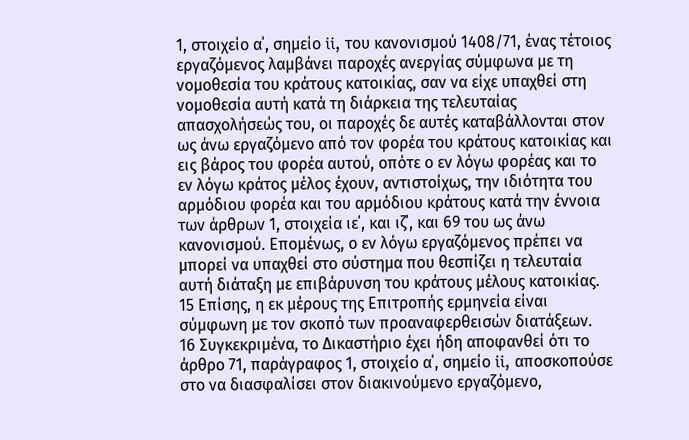1, στοιχείο α΄, σημείο ii, του κανονισμού 1408/71, ένας τέτοιος εργαζόμενος λαμβάνει παροχές ανεργίας σύμφωνα με τη νομοθεσία του κράτους κατοικίας, σαν να είχε υπαχθεί στη νομοθεσία αυτή κατά τη διάρκεια της τελευταίας απασχολήσεώς του, οι παροχές δε αυτές καταβάλλονται στον ως άνω εργαζόμενο από τον φορέα του κράτους κατοικίας και εις βάρος του φορέα αυτού, οπότε ο εν λόγω φορέας και το εν λόγω κράτος μέλος έχουν, αντιστοίχως, την ιδιότητα του αρμόδιου φορέα και του αρμόδιου κράτους κατά την έννοια των άρθρων 1, στοιχεία ιε΄, και ιζ΄, και 69 του ως άνω κανονισμού. Επομένως, ο εν λόγω εργαζόμενος πρέπει να μπορεί να υπαχθεί στο σύστημα που θεσπίζει η τελευταία αυτή διάταξη με επιβάρυνση του κράτους μέλους κατοικίας.
15 Επίσης, η εκ μέρους της Επιτροπής ερμηνεία είναι σύμφωνη με τον σκοπό των προαναφερθεισών διατάξεων.
16 Συγκεκριμένα, το Δικαστήριο έχει ήδη αποφανθεί ότι το άρθρο 71, παράγραφος 1, στοιχείο α΄, σημείο ii, αποσκοπούσε στο να διασφαλίσει στον διακινούμενο εργαζόμενο,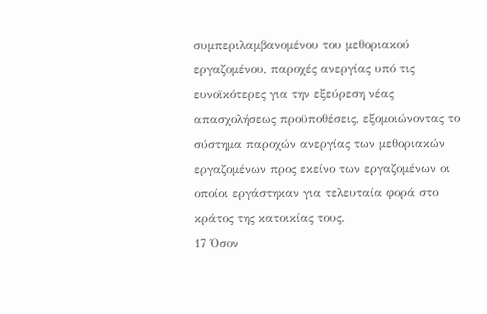συμπεριλαμβανομένου του μεθοριακού εργαζομένου, παροχές ανεργίας υπό τις ευνοϊκότερες για την εξεύρεση νέας απασχολήσεως προϋποθέσεις, εξομοιώνοντας το σύστημα παροχών ανεργίας των μεθοριακών εργαζομένων προς εκείνο των εργαζομένων οι οποίοι εργάστηκαν για τελευταία φορά στο κράτος της κατοικίας τους.
17 Όσον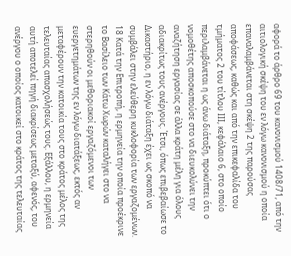αφορά το άρθρο 69 του κανονισμού 1408/71, από την αιτιολογική σκέψη του εν λόγω κανονισμού η οποία επαναλαμβάνεται στη σκέψη 2 της παρούσας αποφάσεως, καθώς και από την επικεφαλίδα του τμήματος 2 του τίτλου ΙΙΙ, κεφάλαιο 6, στο οποίο περιλαμβάνεται η ως άνω διάταξη, προκύπτει ότι ο νομοθέτης αποσκοπούσε στο να διευκολύνει την αναζήτηση εργασίας σε άλλα κράτη μέλη για όλους αδιακρίτως τους ανέργους. Έτσι, όπως επιβεβαίωσε το Δικαστήριο, η εν λόγω διάταξη έχει ως σκοπό να συμβάλει στην ελεύθερη κυκλοφορία των εργαζομένων.
18 Κατά την Επιτροπή, η ερμηνεία την οποία προέκρινε το Βασίλειο των Κάτω Χωρών καταλήγει στο να στερηθούν οι μεθοριακοί εργαζόμενοι των ευεργετημάτων της εν λόγω διατάξεως, εκτός αν μεταφέρουν την κατοικία τους στο κράτος μέλος της τελευταίας απασχολήσεώς τους. Εξάλλου, η ερμηνεία αυτή αποτελεί πηγή διακρίσεως μεταξύ, αφενός, του ανέργου ο οποίος κατοικεί στο κράτος της τελευταίας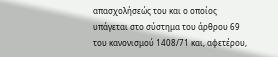απασχολήσεώς του και ο οποίος υπάγεται στο σύστημα του άρθρου 69 του κανονισμού 1408/71 και, αφετέρου,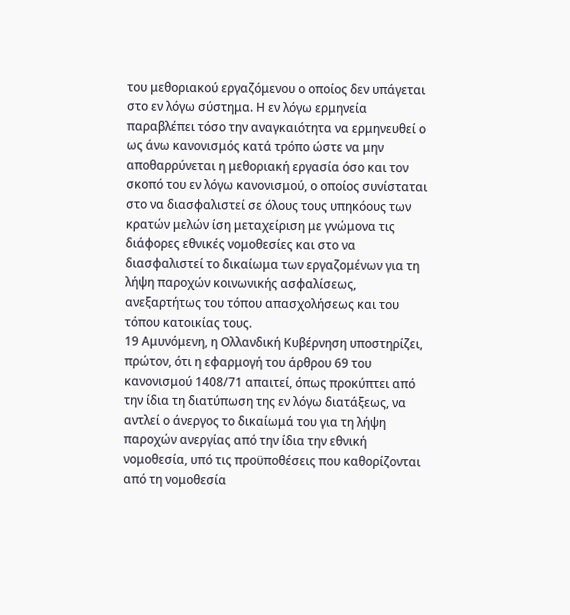του μεθοριακού εργαζόμενου ο οποίος δεν υπάγεται στο εν λόγω σύστημα. Η εν λόγω ερμηνεία παραβλέπει τόσο την αναγκαιότητα να ερμηνευθεί ο ως άνω κανονισμός κατά τρόπο ώστε να μην αποθαρρύνεται η μεθοριακή εργασία όσο και τον σκοπό του εν λόγω κανονισμού, ο οποίος συνίσταται στο να διασφαλιστεί σε όλους τους υπηκόους των κρατών μελών ίση μεταχείριση με γνώμονα τις διάφορες εθνικές νομοθεσίες και στο να διασφαλιστεί το δικαίωμα των εργαζομένων για τη λήψη παροχών κοινωνικής ασφαλίσεως, ανεξαρτήτως του τόπου απασχολήσεως και του τόπου κατοικίας τους.
19 Αμυνόμενη, η Ολλανδική Κυβέρνηση υποστηρίζει, πρώτον, ότι η εφαρμογή του άρθρου 69 του κανονισμού 1408/71 απαιτεί, όπως προκύπτει από την ίδια τη διατύπωση της εν λόγω διατάξεως, να αντλεί ο άνεργος το δικαίωμά του για τη λήψη παροχών ανεργίας από την ίδια την εθνική νομοθεσία, υπό τις προϋποθέσεις που καθορίζονται από τη νομοθεσία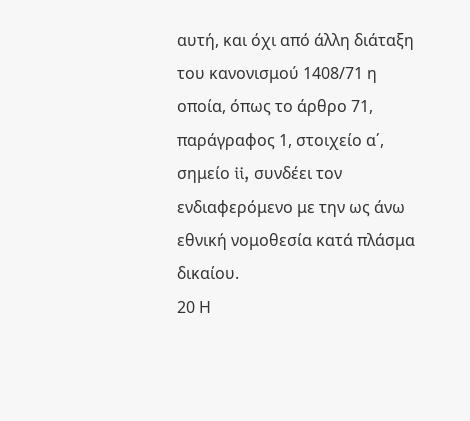αυτή, και όχι από άλλη διάταξη του κανονισμού 1408/71 η οποία, όπως το άρθρο 71, παράγραφος 1, στοιχείο α΄, σημείο ii, συνδέει τον ενδιαφερόμενο με την ως άνω εθνική νομοθεσία κατά πλάσμα δικαίου.
20 Η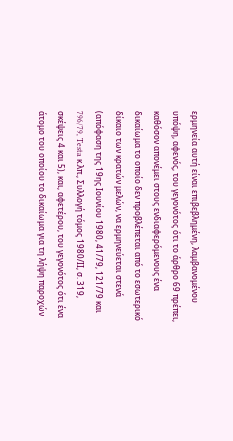ερμηνεία αυτή είναι επιβεβλημένη, λαμβανομένου υπόψη, αφενός, του γεγονότος ότι το άρθρο 69 πρέπει, καθόσον απονέμει στους ενδιαφερόμενους ένα δικαίωμα το οποίο δεν προβλέπεται από το εσωτερικό δίκαιο των κρατών μελών, να ερμηνεύεται στενά (απόφαση της 19ης Ιουνίου 1980, 41/79, 121/79 και 796/79, Testa κ.λπ., Συλλογή τόμος 1980/ΙΙ, σ. 319, σκέψεις 4 και 5), και, αφετέρου, του γεγονότος ότι ένα άτομο του οποίου το δικαίωμα για τη λήψη παροχών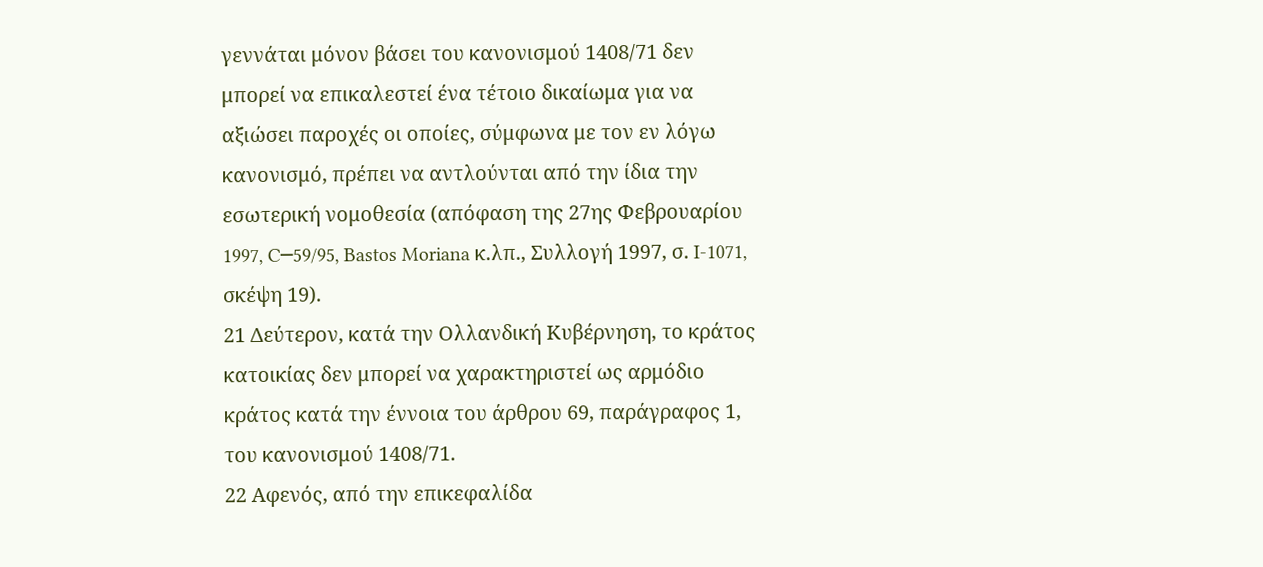γεννάται μόνον βάσει του κανονισμού 1408/71 δεν μπορεί να επικαλεστεί ένα τέτοιο δικαίωμα για να αξιώσει παροχές οι οποίες, σύμφωνα με τον εν λόγω κανονισμό, πρέπει να αντλούνται από την ίδια την εσωτερική νομοθεσία (απόφαση της 27ης Φεβρουαρίου 1997, C─59/95, Bastos Moriana κ.λπ., Συλλογή 1997, σ. I-1071, σκέψη 19).
21 Δεύτερον, κατά την Ολλανδική Κυβέρνηση, το κράτος κατοικίας δεν μπορεί να χαρακτηριστεί ως αρμόδιο κράτος κατά την έννοια του άρθρου 69, παράγραφος 1, του κανονισμού 1408/71.
22 Αφενός, από την επικεφαλίδα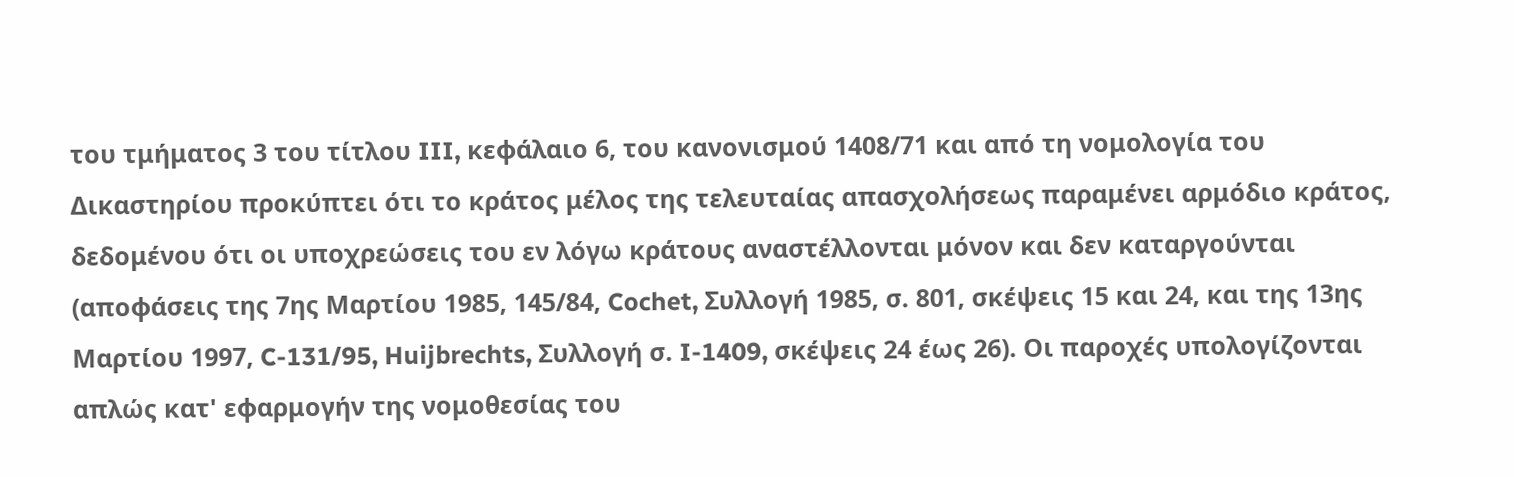του τμήματος 3 του τίτλου III, κεφάλαιο 6, του κανονισμού 1408/71 και από τη νομολογία του Δικαστηρίου προκύπτει ότι το κράτος μέλος της τελευταίας απασχολήσεως παραμένει αρμόδιο κράτος, δεδομένου ότι οι υποχρεώσεις του εν λόγω κράτους αναστέλλονται μόνον και δεν καταργούνται (αποφάσεις της 7ης Μαρτίου 1985, 145/84, Cochet, Συλλογή 1985, σ. 801, σκέψεις 15 και 24, και της 13ης Μαρτίου 1997, C-131/95, Huijbrechts, Συλλογή σ. I-1409, σκέψεις 24 έως 26). Οι παροχές υπολογίζονται απλώς κατ' εφαρμογήν της νομοθεσίας του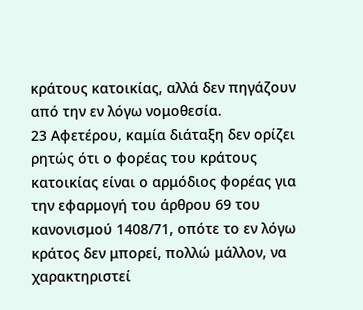κράτους κατοικίας, αλλά δεν πηγάζουν από την εν λόγω νομοθεσία.
23 Αφετέρου, καμία διάταξη δεν ορίζει ρητώς ότι ο φορέας του κράτους κατοικίας είναι ο αρμόδιος φορέας για την εφαρμογή του άρθρου 69 του κανονισμού 1408/71, οπότε το εν λόγω κράτος δεν μπορεί, πολλώ μάλλον, να χαρακτηριστεί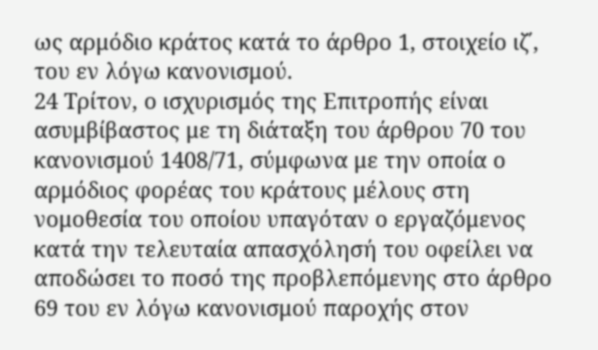ως αρμόδιο κράτος κατά το άρθρο 1, στοιχείο ιζ΄, του εν λόγω κανονισμού.
24 Τρίτον, ο ισχυρισμός της Επιτροπής είναι ασυμβίβαστος με τη διάταξη του άρθρου 70 του κανονισμού 1408/71, σύμφωνα με την οποία ο αρμόδιος φορέας του κράτους μέλους στη νομοθεσία του οποίου υπαγόταν ο εργαζόμενος κατά την τελευταία απασχόλησή του οφείλει να αποδώσει το ποσό της προβλεπόμενης στο άρθρο 69 του εν λόγω κανονισμού παροχής στον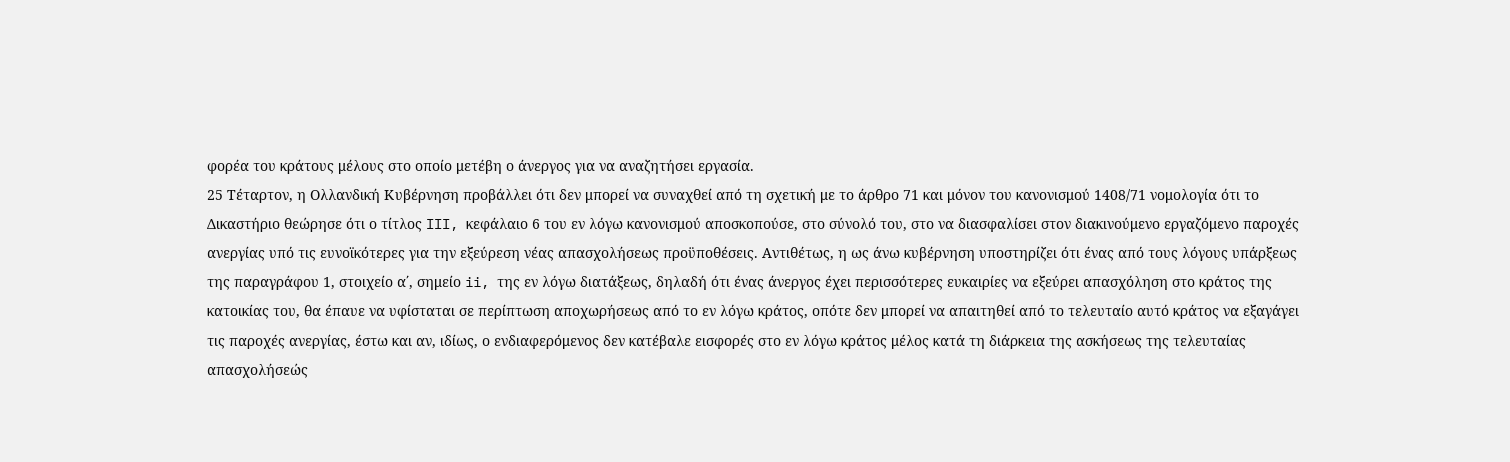φορέα του κράτους μέλους στο οποίο μετέβη ο άνεργος για να αναζητήσει εργασία.
25 Τέταρτον, η Ολλανδική Κυβέρνηση προβάλλει ότι δεν μπορεί να συναχθεί από τη σχετική με το άρθρο 71 και μόνον του κανονισμού 1408/71 νομολογία ότι το Δικαστήριο θεώρησε ότι ο τίτλος III, κεφάλαιο 6 του εν λόγω κανονισμού αποσκοπούσε, στο σύνολό του, στο να διασφαλίσει στον διακινούμενο εργαζόμενο παροχές ανεργίας υπό τις ευνοϊκότερες για την εξεύρεση νέας απασχολήσεως προϋποθέσεις. Αντιθέτως, η ως άνω κυβέρνηση υποστηρίζει ότι ένας από τους λόγους υπάρξεως της παραγράφου 1, στοιχείο α΄, σημείο ii, της εν λόγω διατάξεως, δηλαδή ότι ένας άνεργος έχει περισσότερες ευκαιρίες να εξεύρει απασχόληση στο κράτος της κατοικίας του, θα έπαυε να υφίσταται σε περίπτωση αποχωρήσεως από το εν λόγω κράτος, οπότε δεν μπορεί να απαιτηθεί από το τελευταίο αυτό κράτος να εξαγάγει τις παροχές ανεργίας, έστω και αν, ιδίως, ο ενδιαφερόμενος δεν κατέβαλε εισφορές στο εν λόγω κράτος μέλος κατά τη διάρκεια της ασκήσεως της τελευταίας απασχολήσεώς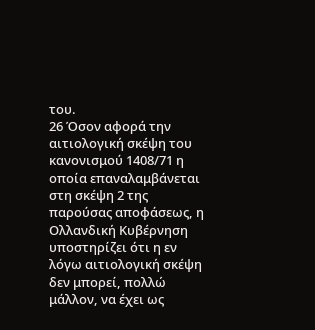του.
26 Όσον αφορά την αιτιολογική σκέψη του κανονισμού 1408/71 η οποία επαναλαμβάνεται στη σκέψη 2 της παρούσας αποφάσεως, η Ολλανδική Κυβέρνηση υποστηρίζει ότι η εν λόγω αιτιολογική σκέψη δεν μπορεί, πολλώ μάλλον, να έχει ως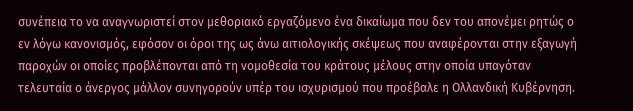συνέπεια το να αναγνωριστεί στον μεθοριακό εργαζόμενο ένα δικαίωμα που δεν του απονέμει ρητώς ο εν λόγω κανονισμός, εφόσον οι όροι της ως άνω αιτιολογικής σκέψεως που αναφέρονται στην εξαγωγή παροχών οι οποίες προβλέπονται από τη νομοθεσία του κράτους μέλους στην οποία υπαγόταν τελευταία ο άνεργος μάλλον συνηγορούν υπέρ του ισχυρισμού που προέβαλε η Ολλανδική Κυβέρνηση.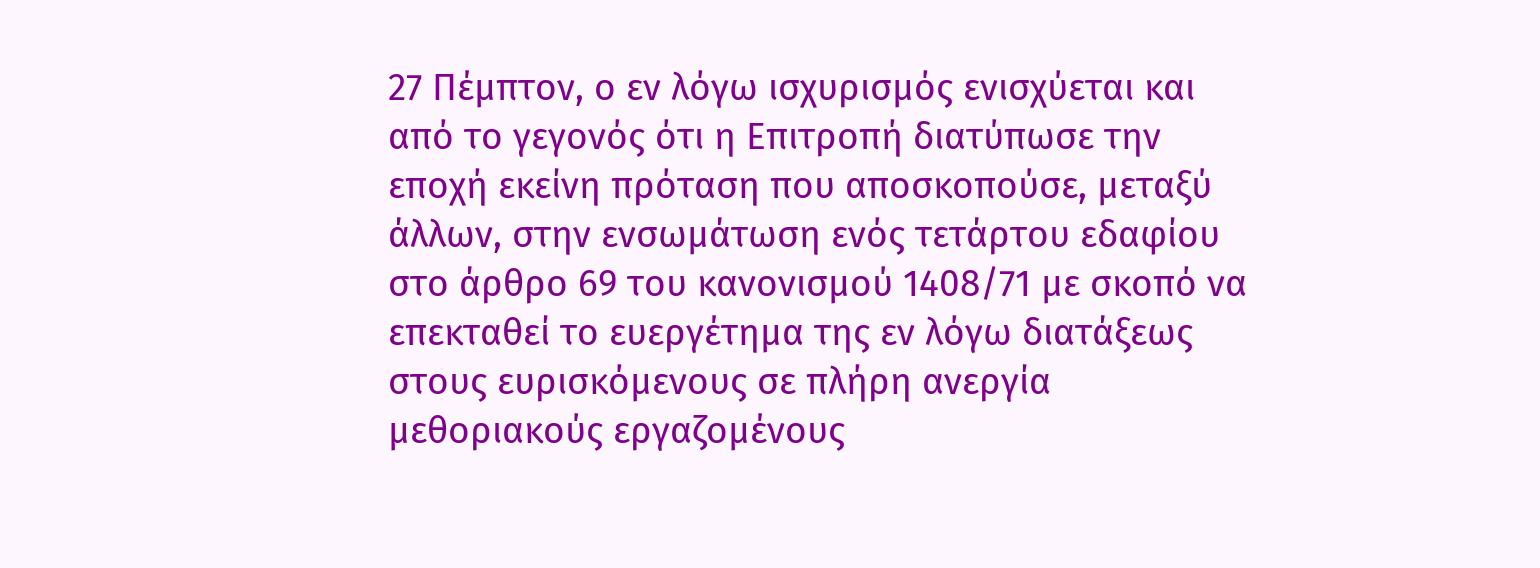27 Πέμπτον, ο εν λόγω ισχυρισμός ενισχύεται και από το γεγονός ότι η Επιτροπή διατύπωσε την εποχή εκείνη πρόταση που αποσκοπούσε, μεταξύ άλλων, στην ενσωμάτωση ενός τετάρτου εδαφίου στο άρθρο 69 του κανονισμού 1408/71 με σκοπό να επεκταθεί το ευεργέτημα της εν λόγω διατάξεως στους ευρισκόμενους σε πλήρη ανεργία μεθοριακούς εργαζομένους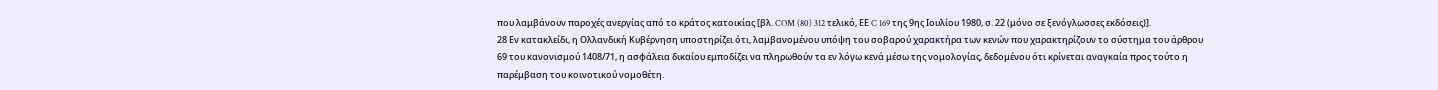που λαμβάνουν παροχές ανεργίας από το κράτος κατοικίας [βλ. COM (80) 312 τελικό, ΕΕ C 169 της 9ης Ιουλίου 1980, σ. 22 (μόνο σε ξενόγλωσσες εκδόσεις)].
28 Εν κατακλείδι, η Ολλανδική Κυβέρνηση υποστηρίζει ότι, λαμβανομένου υπόψη του σοβαρού χαρακτήρα των κενών που χαρακτηρίζουν το σύστημα του άρθρου 69 του κανονισμού 1408/71, η ασφάλεια δικαίου εμποδίζει να πληρωθούν τα εν λόγω κενά μέσω της νομολογίας, δεδομένου ότι κρίνεται αναγκαία προς τούτο η παρέμβαση του κοινοτικού νομοθέτη.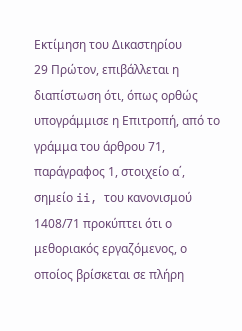Εκτίμηση του Δικαστηρίου
29 Πρώτον, επιβάλλεται η διαπίστωση ότι, όπως ορθώς υπογράμμισε η Επιτροπή, από το γράμμα του άρθρου 71, παράγραφος 1, στοιχείο α΄, σημείο ii, του κανονισμού 1408/71 προκύπτει ότι ο μεθοριακός εργαζόμενος, ο οποίος βρίσκεται σε πλήρη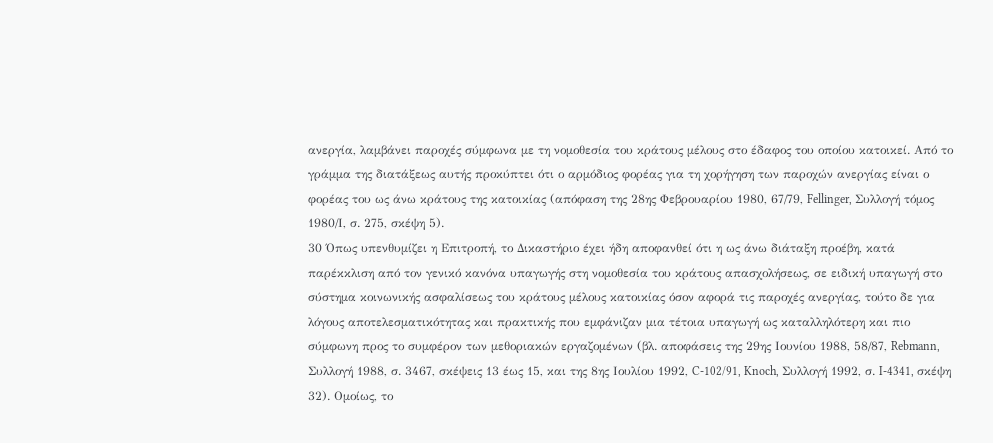ανεργία, λαμβάνει παροχές σύμφωνα με τη νομοθεσία του κράτους μέλους στο έδαφος του οποίου κατοικεί. Από το γράμμα της διατάξεως αυτής προκύπτει ότι ο αρμόδιος φορέας για τη χορήγηση των παροχών ανεργίας είναι ο φορέας του ως άνω κράτους της κατοικίας (απόφαση της 28ης Φεβρουαρίου 1980, 67/79, Fellinger, Συλλογή τόμος 1980/Ι, σ. 275, σκέψη 5).
30 Όπως υπενθυμίζει η Επιτροπή, το Δικαστήριο έχει ήδη αποφανθεί ότι η ως άνω διάταξη προέβη, κατά παρέκκλιση από τον γενικό κανόνα υπαγωγής στη νομοθεσία του κράτους απασχολήσεως, σε ειδική υπαγωγή στο σύστημα κοινωνικής ασφαλίσεως του κράτους μέλους κατοικίας όσον αφορά τις παροχές ανεργίας, τούτο δε για λόγους αποτελεσματικότητας και πρακτικής που εμφάνιζαν μια τέτοια υπαγωγή ως καταλληλότερη και πιο σύμφωνη προς το συμφέρον των μεθοριακών εργαζομένων (βλ. αποφάσεις της 29ης Ιουνίου 1988, 58/87, Rebmann, Συλλογή 1988, σ. 3467, σκέψεις 13 έως 15, και της 8ης Ιουλίου 1992, C-102/91, Knoch, Συλλογή 1992, σ. I-4341, σκέψη 32). Ομοίως, το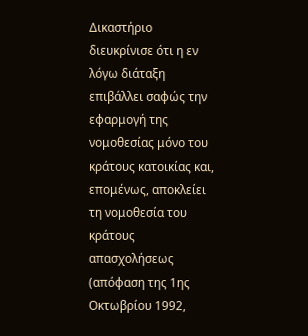Δικαστήριο διευκρίνισε ότι η εν λόγω διάταξη επιβάλλει σαφώς την εφαρμογή της νομοθεσίας μόνο του κράτους κατοικίας και, επομένως, αποκλείει τη νομοθεσία του κράτους απασχολήσεως (απόφαση της 1ης Οκτωβρίου 1992,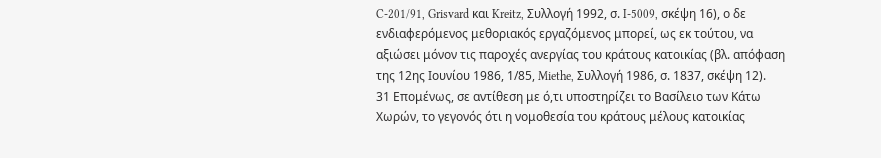C-201/91, Grisvard και Kreitz, Συλλογή 1992, σ. I-5009, σκέψη 16), ο δε ενδιαφερόμενος μεθοριακός εργαζόμενος μπορεί, ως εκ τούτου, να αξιώσει μόνον τις παροχές ανεργίας του κράτους κατοικίας (βλ. απόφαση της 12ης Ιουνίου 1986, 1/85, Miethe, Συλλογή 1986, σ. 1837, σκέψη 12).
31 Επομένως, σε αντίθεση με ό,τι υποστηρίζει το Βασίλειο των Κάτω Χωρών, το γεγονός ότι η νομοθεσία του κράτους μέλους κατοικίας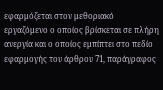εφαρμόζεται στον μεθοριακό εργαζόμενο ο οποίος βρίσκεται σε πλήρη ανεργία και ο οποίος εμπίπτει στο πεδίο εφαρμογής του άρθρου 71, παράγραφος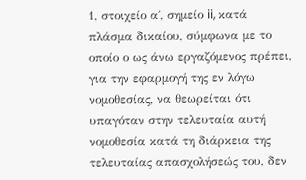1, στοιχείο α΄, σημείο ii, κατά πλάσμα δικαίου, σύμφωνα με το οποίο ο ως άνω εργαζόμενος πρέπει, για την εφαρμογή της εν λόγω νομοθεσίας, να θεωρείται ότι υπαγόταν στην τελευταία αυτή νομοθεσία κατά τη διάρκεια της τελευταίας απασχολήσεώς του, δεν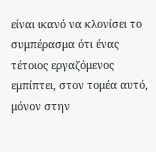είναι ικανό να κλονίσει το συμπέρασμα ότι ένας τέτοιος εργαζόμενος εμπίπτει, στον τομέα αυτό, μόνον στην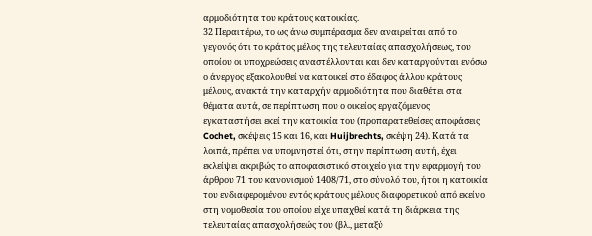αρμοδιότητα του κράτους κατοικίας.
32 Περαιτέρω, το ως άνω συμπέρασμα δεν αναιρείται από το γεγονός ότι το κράτος μέλος της τελευταίας απασχολήσεως, του οποίου οι υποχρεώσεις αναστέλλονται και δεν καταργούνται ενόσω ο άνεργος εξακολουθεί να κατοικεί στο έδαφος άλλου κράτους μέλους, ανακτά την καταρχήν αρμοδιότητα που διαθέτει στα θέματα αυτά, σε περίπτωση που ο οικείος εργαζόμενος εγκαταστήσει εκεί την κατοικία του (προπαρατεθείσες αποφάσεις Cochet, σκέψεις 15 και 16, και Huijbrechts, σκέψη 24). Κατά τα λοιπά, πρέπει να υπομνηστεί ότι, στην περίπτωση αυτή, έχει εκλείψει ακριβώς το αποφασιστικό στοιχείο για την εφαρμογή του άρθρου 71 του κανονισμού 1408/71, στο σύνολό του, ήτοι η κατοικία του ενδιαφερομένου εντός κράτους μέλους διαφορετικού από εκείνο στη νομοθεσία του οποίου είχε υπαχθεί κατά τη διάρκεια της τελευταίας απασχολήσεώς του (βλ., μεταξύ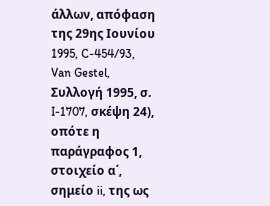άλλων, απόφαση της 29ης Ιουνίου 1995, C-454/93, Van Gestel, Συλλογή 1995, σ. I-1707, σκέψη 24), οπότε η παράγραφος 1, στοιχείο α΄, σημείο ii, της ως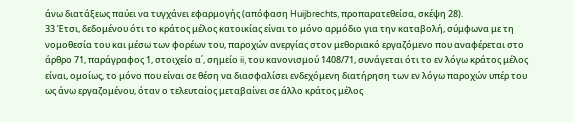άνω διατάξεως παύει να τυγχάνει εφαρμογής (απόφαση Huijbrechts, προπαρατεθείσα, σκέψη 28).
33 Έτσι, δεδομένου ότι το κράτος μέλος κατοικίας είναι το μόνο αρμόδιο για την καταβολή, σύμφωνα με τη νομοθεσία του και μέσω των φορέων του, παροχών ανεργίας στον μεθοριακό εργαζόμενο που αναφέρεται στο άρθρο 71, παράγραφος 1, στοιχείο α΄, σημείο ii, του κανονισμού 1408/71, συνάγεται ότι το εν λόγω κράτος μέλος είναι, ομοίως, το μόνο που είναι σε θέση να διασφαλίσει ενδεχόμενη διατήρηση των εν λόγω παροχών υπέρ του ως άνω εργαζομένου, όταν ο τελευταίος μεταβαίνει σε άλλο κράτος μέλος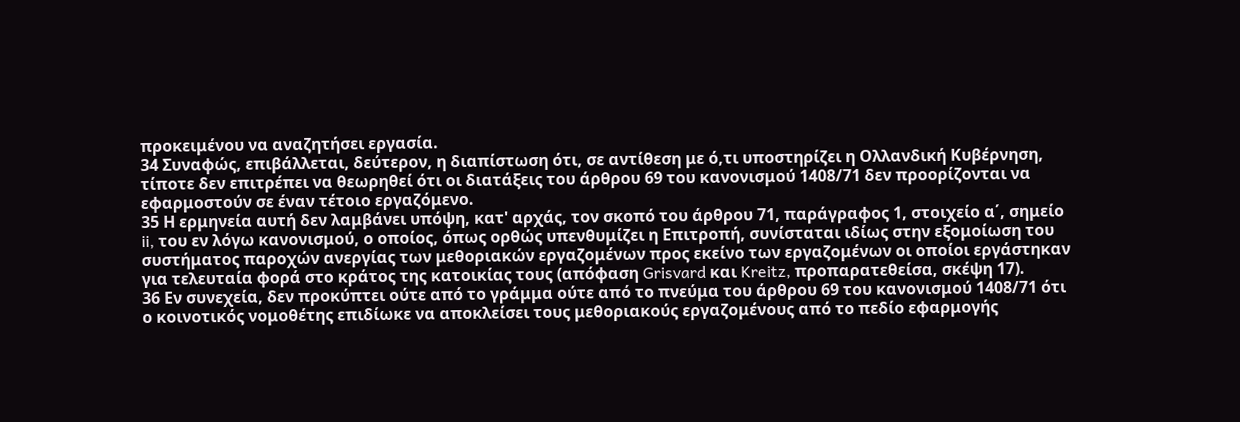προκειμένου να αναζητήσει εργασία.
34 Συναφώς, επιβάλλεται, δεύτερον, η διαπίστωση ότι, σε αντίθεση με ό,τι υποστηρίζει η Ολλανδική Κυβέρνηση, τίποτε δεν επιτρέπει να θεωρηθεί ότι οι διατάξεις του άρθρου 69 του κανονισμού 1408/71 δεν προορίζονται να εφαρμοστούν σε έναν τέτοιο εργαζόμενο.
35 Η ερμηνεία αυτή δεν λαμβάνει υπόψη, κατ' αρχάς, τον σκοπό του άρθρου 71, παράγραφος 1, στοιχείο α΄, σημείο ii, του εν λόγω κανονισμού, ο οποίος, όπως ορθώς υπενθυμίζει η Επιτροπή, συνίσταται ιδίως στην εξομοίωση του συστήματος παροχών ανεργίας των μεθοριακών εργαζομένων προς εκείνο των εργαζομένων οι οποίοι εργάστηκαν για τελευταία φορά στο κράτος της κατοικίας τους (απόφαση Grisvard και Kreitz, προπαρατεθείσα, σκέψη 17).
36 Εν συνεχεία, δεν προκύπτει ούτε από το γράμμα ούτε από το πνεύμα του άρθρου 69 του κανονισμού 1408/71 ότι ο κοινοτικός νομοθέτης επιδίωκε να αποκλείσει τους μεθοριακούς εργαζομένους από το πεδίο εφαρμογής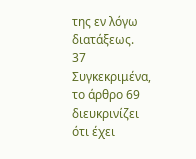της εν λόγω διατάξεως.
37 Συγκεκριμένα, το άρθρο 69 διευκρινίζει ότι έχει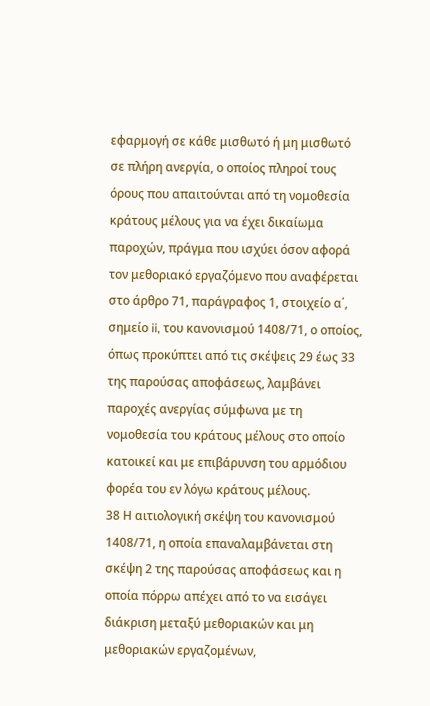εφαρμογή σε κάθε μισθωτό ή μη μισθωτό σε πλήρη ανεργία, ο οποίος πληροί τους όρους που απαιτούνται από τη νομοθεσία κράτους μέλους για να έχει δικαίωμα παροχών, πράγμα που ισχύει όσον αφορά τον μεθοριακό εργαζόμενο που αναφέρεται στο άρθρο 71, παράγραφος 1, στοιχείο α΄, σημείο ii, του κανονισμού 1408/71, ο οποίος, όπως προκύπτει από τις σκέψεις 29 έως 33 της παρούσας αποφάσεως, λαμβάνει παροχές ανεργίας σύμφωνα με τη νομοθεσία του κράτους μέλους στο οποίο κατοικεί και με επιβάρυνση του αρμόδιου φορέα του εν λόγω κράτους μέλους.
38 Η αιτιολογική σκέψη του κανονισμού 1408/71, η οποία επαναλαμβάνεται στη σκέψη 2 της παρούσας αποφάσεως και η οποία πόρρω απέχει από το να εισάγει διάκριση μεταξύ μεθοριακών και μη μεθοριακών εργαζομένων,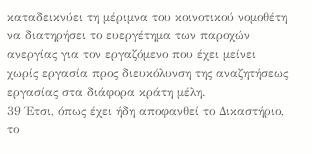καταδεικνύει τη μέριμνα του κοινοτικού νομοθέτη να διατηρήσει το ευεργέτημα των παροχών ανεργίας για τον εργαζόμενο που έχει μείνει χωρίς εργασία προς διευκόλυνση της αναζητήσεως εργασίας στα διάφορα κράτη μέλη.
39 Έτσι, όπως έχει ήδη αποφανθεί το Δικαστήριο, το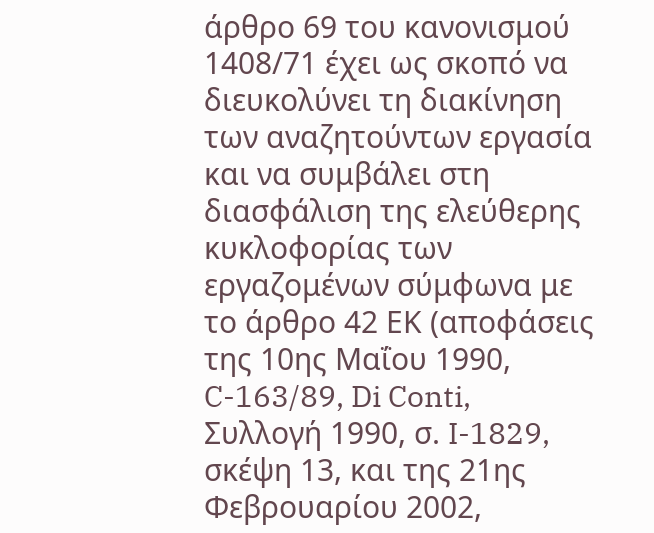άρθρο 69 του κανονισμού 1408/71 έχει ως σκοπό να διευκολύνει τη διακίνηση των αναζητούντων εργασία και να συμβάλει στη διασφάλιση της ελεύθερης κυκλοφορίας των εργαζομένων σύμφωνα με το άρθρο 42 ΕΚ (αποφάσεις της 10ης Μαΐου 1990, C-163/89, Di Conti, Συλλογή 1990, σ. I-1829, σκέψη 13, και της 21ης Φεβρουαρίου 2002,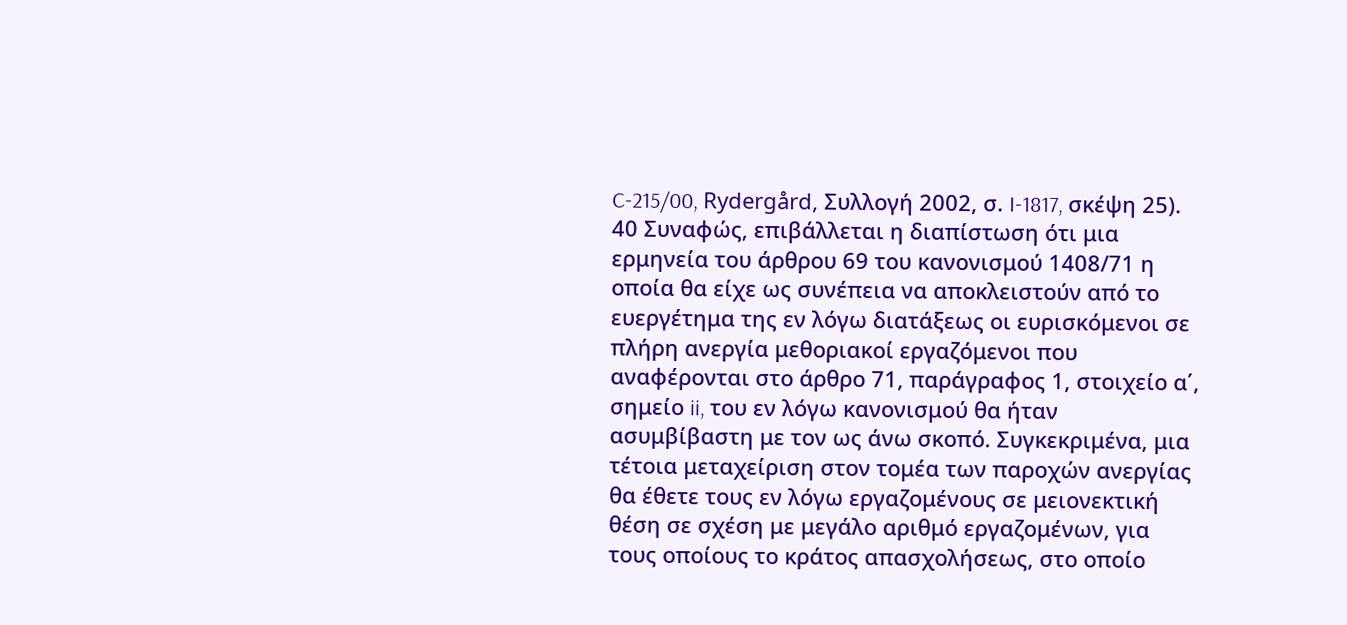C-215/00, Rydergård, Συλλογή 2002, σ. I-1817, σκέψη 25).
40 Συναφώς, επιβάλλεται η διαπίστωση ότι μια ερμηνεία του άρθρου 69 του κανονισμού 1408/71 η οποία θα είχε ως συνέπεια να αποκλειστούν από το ευεργέτημα της εν λόγω διατάξεως οι ευρισκόμενοι σε πλήρη ανεργία μεθοριακοί εργαζόμενοι που αναφέρονται στο άρθρο 71, παράγραφος 1, στοιχείο α΄, σημείο ii, του εν λόγω κανονισμού θα ήταν ασυμβίβαστη με τον ως άνω σκοπό. Συγκεκριμένα, μια τέτοια μεταχείριση στον τομέα των παροχών ανεργίας θα έθετε τους εν λόγω εργαζομένους σε μειονεκτική θέση σε σχέση με μεγάλο αριθμό εργαζομένων, για τους οποίους το κράτος απασχολήσεως, στο οποίο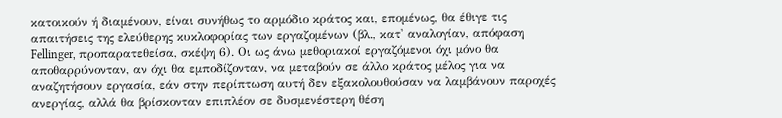κατοικούν ή διαμένουν, είναι συνήθως το αρμόδιο κράτος και, επομένως, θα έθιγε τις απαιτήσεις της ελεύθερης κυκλοφορίας των εργαζομένων (βλ., κατ' αναλογίαν, απόφαση Fellinger, προπαρατεθείσα, σκέψη 6). Οι ως άνω μεθοριακοί εργαζόμενοι όχι μόνο θα αποθαρρύνονταν, αν όχι θα εμποδίζονταν, να μεταβούν σε άλλο κράτος μέλος για να αναζητήσουν εργασία, εάν στην περίπτωση αυτή δεν εξακολουθούσαν να λαμβάνουν παροχές ανεργίας, αλλά θα βρίσκονταν επιπλέον σε δυσμενέστερη θέση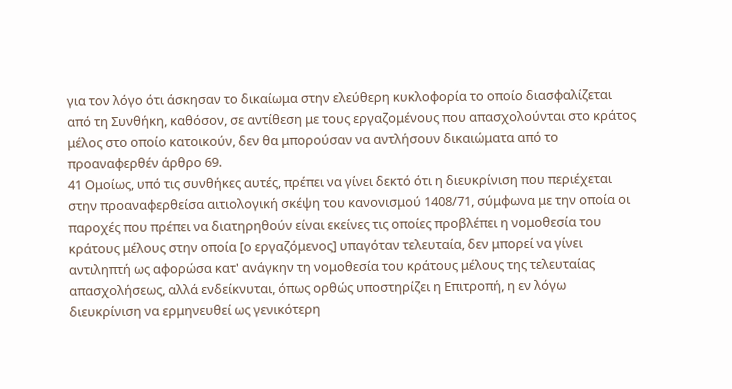για τον λόγο ότι άσκησαν το δικαίωμα στην ελεύθερη κυκλοφορία το οποίο διασφαλίζεται από τη Συνθήκη, καθόσον, σε αντίθεση με τους εργαζομένους που απασχολούνται στο κράτος μέλος στο οποίο κατοικούν, δεν θα μπορούσαν να αντλήσουν δικαιώματα από το προαναφερθέν άρθρο 69.
41 Ομοίως, υπό τις συνθήκες αυτές, πρέπει να γίνει δεκτό ότι η διευκρίνιση που περιέχεται στην προαναφερθείσα αιτιολογική σκέψη του κανονισμού 1408/71, σύμφωνα με την οποία οι παροχές που πρέπει να διατηρηθούν είναι εκείνες τις οποίες προβλέπει η νομοθεσία του κράτους μέλους στην οποία [ο εργαζόμενος] υπαγόταν τελευταία, δεν μπορεί να γίνει αντιληπτή ως αφορώσα κατ' ανάγκην τη νομοθεσία του κράτους μέλους της τελευταίας απασχολήσεως, αλλά ενδείκνυται, όπως ορθώς υποστηρίζει η Επιτροπή, η εν λόγω διευκρίνιση να ερμηνευθεί ως γενικότερη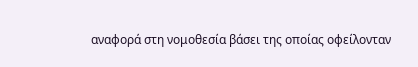αναφορά στη νομοθεσία βάσει της οποίας οφείλονταν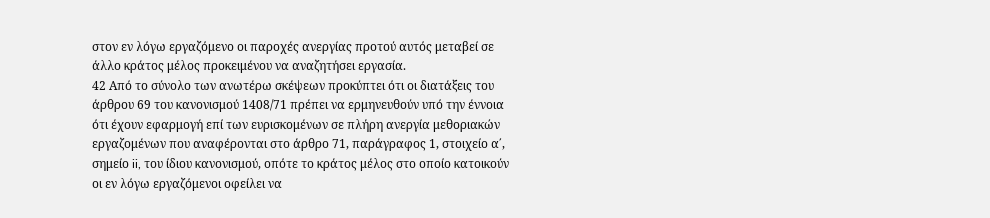στον εν λόγω εργαζόμενο οι παροχές ανεργίας προτού αυτός μεταβεί σε άλλο κράτος μέλος προκειμένου να αναζητήσει εργασία.
42 Από το σύνολο των ανωτέρω σκέψεων προκύπτει ότι οι διατάξεις του άρθρου 69 του κανονισμού 1408/71 πρέπει να ερμηνευθούν υπό την έννοια ότι έχουν εφαρμογή επί των ευρισκομένων σε πλήρη ανεργία μεθοριακών εργαζομένων που αναφέρονται στο άρθρο 71, παράγραφος 1, στοιχείο α΄, σημείο ii, του ίδιου κανονισμού, οπότε το κράτος μέλος στο οποίο κατοικούν οι εν λόγω εργαζόμενοι οφείλει να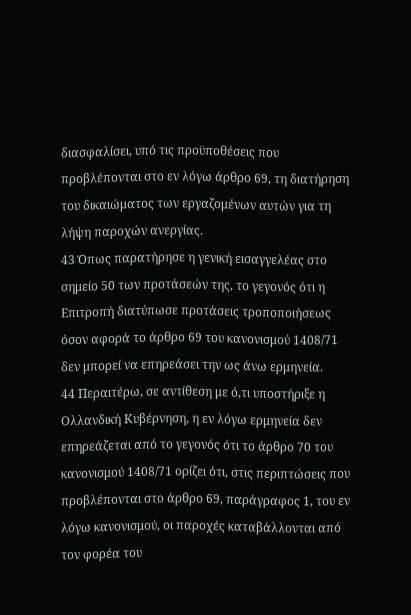διασφαλίσει, υπό τις προϋποθέσεις που προβλέπονται στο εν λόγω άρθρο 69, τη διατήρηση του δικαιώματος των εργαζομένων αυτών για τη λήψη παροχών ανεργίας.
43 Όπως παρατήρησε η γενική εισαγγελέας στο σημείο 50 των προτάσεών της, το γεγονός ότι η Επιτροπή διατύπωσε προτάσεις τροποποιήσεως όσον αφορά το άρθρο 69 του κανονισμού 1408/71 δεν μπορεί να επηρεάσει την ως άνω ερμηνεία.
44 Περαιτέρω, σε αντίθεση με ό,τι υποστήριξε η Ολλανδική Κυβέρνηση, η εν λόγω ερμηνεία δεν επηρεάζεται από το γεγονός ότι το άρθρο 70 του κανονισμού 1408/71 ορίζει ότι, στις περιπτώσεις που προβλέπονται στο άρθρο 69, παράγραφος 1, του εν λόγω κανονισμού, οι παροχές καταβάλλονται από τον φορέα του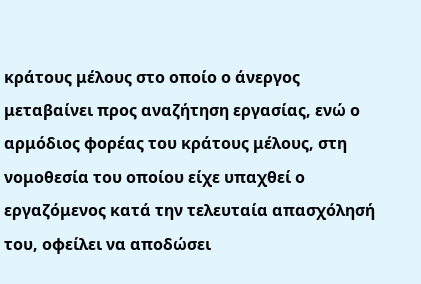κράτους μέλους στο οποίο ο άνεργος μεταβαίνει προς αναζήτηση εργασίας, ενώ ο αρμόδιος φορέας του κράτους μέλους, στη νομοθεσία του οποίου είχε υπαχθεί ο εργαζόμενος κατά την τελευταία απασχόλησή του, οφείλει να αποδώσει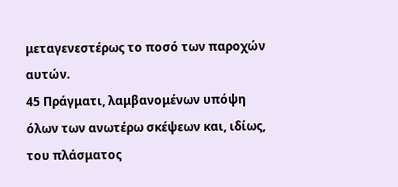μεταγενεστέρως το ποσό των παροχών αυτών.
45 Πράγματι, λαμβανομένων υπόψη όλων των ανωτέρω σκέψεων και, ιδίως, του πλάσματος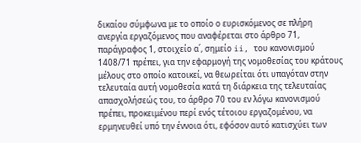δικαίου σύμφωνα με το οποίο ο ευρισκόμενος σε πλήρη ανεργία εργαζόμενος που αναφέρεται στο άρθρο 71, παράγραφος 1, στοιχείο α΄, σημείο ii, του κανονισμού 1408/71 πρέπει, για την εφαρμογή της νομοθεσίας του κράτους μέλους στο οποίο κατοικεί, να θεωρείται ότι υπαγόταν στην τελευταία αυτή νομοθεσία κατά τη διάρκεια της τελευταίας απασχολήσεώς του, το άρθρο 70 του εν λόγω κανονισμού πρέπει, προκειμένου περί ενός τέτοιου εργαζομένου, να ερμηνευθεί υπό την έννοια ότι, εφόσον αυτό κατισχύει των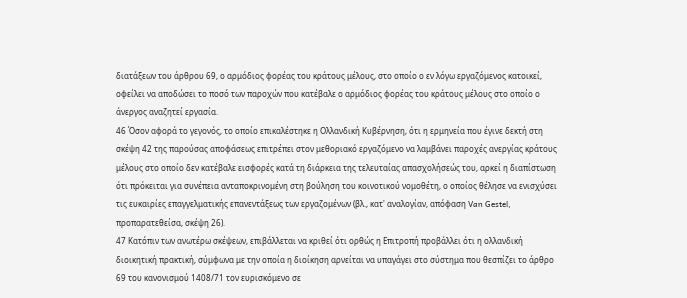διατάξεων του άρθρου 69, ο αρμόδιος φορέας του κράτους μέλους, στο οποίο ο εν λόγω εργαζόμενος κατοικεί, οφείλει να αποδώσει το ποσό των παροχών που κατέβαλε ο αρμόδιος φορέας του κράτους μέλους στο οποίο ο άνεργος αναζητεί εργασία.
46 Όσον αφορά το γεγονός, το οποίο επικαλέστηκε η Ολλανδική Κυβέρνηση, ότι η ερμηνεία που έγινε δεκτή στη σκέψη 42 της παρούσας αποφάσεως επιτρέπει στον μεθοριακό εργαζόμενο να λαμβάνει παροχές ανεργίας κράτους μέλους στο οποίο δεν κατέβαλε εισφορές κατά τη διάρκεια της τελευταίας απασχολήσεώς του, αρκεί η διαπίστωση ότι πρόκειται για συνέπεια ανταποκρινομένη στη βούληση του κοινοτικού νομοθέτη, ο οποίος θέλησε να ενισχύσει τις ευκαιρίες επαγγελματικής επανεντάξεως των εργαζομένων (βλ., κατ' αναλογίαν, απόφαση Van Gestel, προπαρατεθείσα, σκέψη 26).
47 Κατόπιν των ανωτέρω σκέψεων, επιβάλλεται να κριθεί ότι ορθώς η Επιτροπή προβάλλει ότι η ολλανδική διοικητική πρακτική, σύμφωνα με την οποία η διοίκηση αρνείται να υπαγάγει στο σύστημα που θεσπίζει το άρθρο 69 του κανονισμού 1408/71 τον ευρισκόμενο σε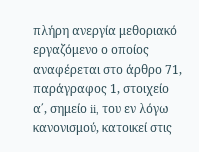πλήρη ανεργία μεθοριακό εργαζόμενο ο οποίος αναφέρεται στο άρθρο 71, παράγραφος 1, στοιχείο α΄, σημείο ii, του εν λόγω κανονισμού, κατοικεί στις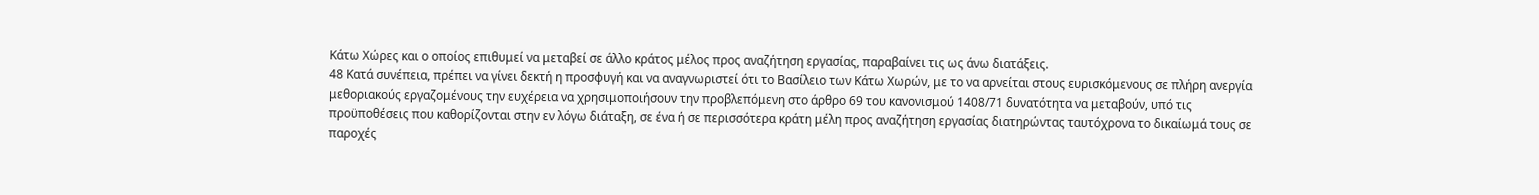Κάτω Χώρες και ο οποίος επιθυμεί να μεταβεί σε άλλο κράτος μέλος προς αναζήτηση εργασίας, παραβαίνει τις ως άνω διατάξεις.
48 Κατά συνέπεια, πρέπει να γίνει δεκτή η προσφυγή και να αναγνωριστεί ότι το Βασίλειο των Κάτω Χωρών, με το να αρνείται στους ευρισκόμενους σε πλήρη ανεργία μεθοριακούς εργαζομένους την ευχέρεια να χρησιμοποιήσουν την προβλεπόμενη στο άρθρο 69 του κανονισμού 1408/71 δυνατότητα να μεταβούν, υπό τις προϋποθέσεις που καθορίζονται στην εν λόγω διάταξη, σε ένα ή σε περισσότερα κράτη μέλη προς αναζήτηση εργασίας διατηρώντας ταυτόχρονα το δικαίωμά τους σε παροχές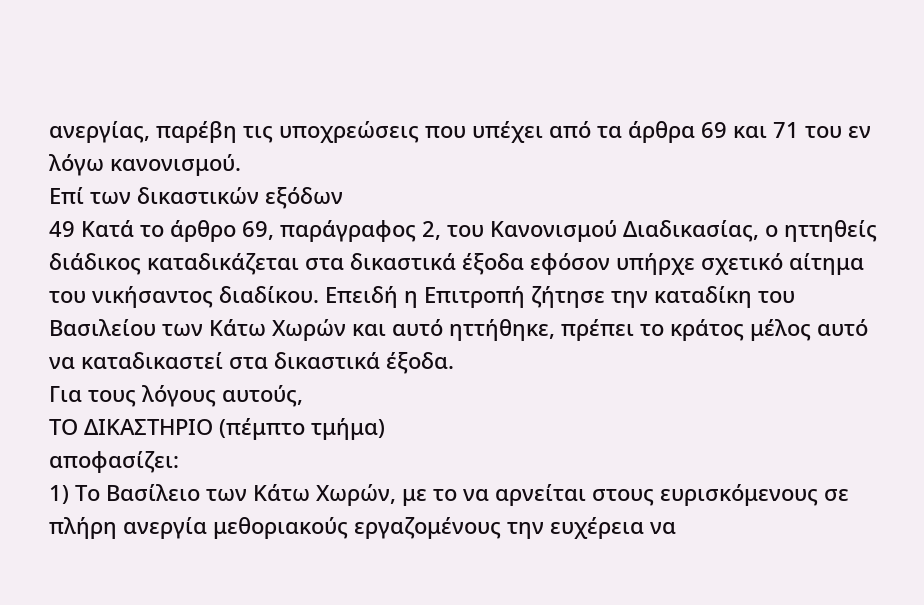ανεργίας, παρέβη τις υποχρεώσεις που υπέχει από τα άρθρα 69 και 71 του εν λόγω κανονισμού.
Επί των δικαστικών εξόδων
49 Κατά το άρθρο 69, παράγραφος 2, του Κανονισμού Διαδικασίας, ο ηττηθείς διάδικος καταδικάζεται στα δικαστικά έξοδα εφόσον υπήρχε σχετικό αίτημα του νικήσαντος διαδίκου. Επειδή η Επιτροπή ζήτησε την καταδίκη του Βασιλείου των Κάτω Χωρών και αυτό ηττήθηκε, πρέπει το κράτος μέλος αυτό να καταδικαστεί στα δικαστικά έξοδα.
Για τους λόγους αυτούς,
ΤΟ ΔΙΚΑΣΤΗΡΙΟ (πέμπτο τμήμα)
αποφασίζει:
1) Το Βασίλειο των Κάτω Χωρών, με το να αρνείται στους ευρισκόμενους σε πλήρη ανεργία μεθοριακούς εργαζομένους την ευχέρεια να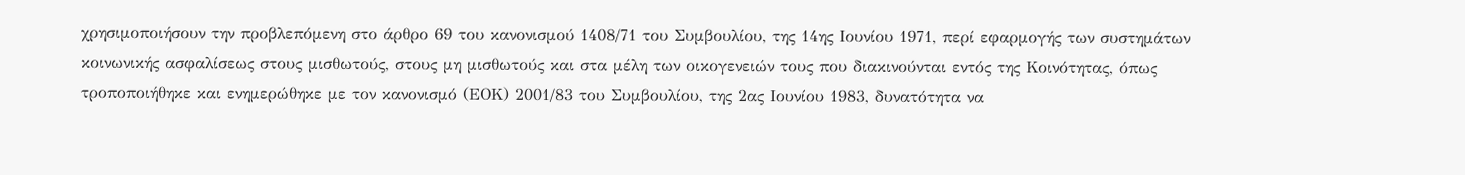χρησιμοποιήσουν την προβλεπόμενη στο άρθρο 69 του κανονισμού 1408/71 του Συμβουλίου, της 14ης Ιουνίου 1971, περί εφαρμογής των συστημάτων κοινωνικής ασφαλίσεως στους μισθωτούς, στους μη μισθωτούς και στα μέλη των οικογενειών τους που διακινούνται εντός της Κοινότητας, όπως τροποποιήθηκε και ενημερώθηκε με τον κανονισμό (ΕΟΚ) 2001/83 του Συμβουλίου, της 2ας Ιουνίου 1983, δυνατότητα να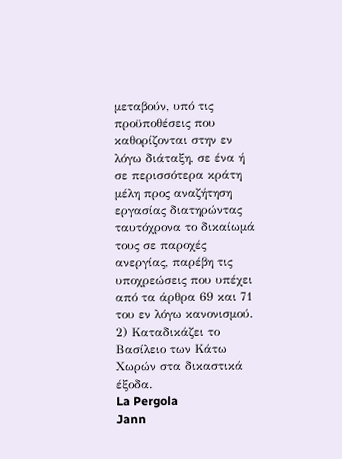μεταβούν, υπό τις προϋποθέσεις που καθορίζονται στην εν λόγω διάταξη, σε ένα ή σε περισσότερα κράτη μέλη προς αναζήτηση εργασίας διατηρώντας ταυτόχρονα το δικαίωμά τους σε παροχές ανεργίας, παρέβη τις υποχρεώσεις που υπέχει από τα άρθρα 69 και 71 του εν λόγω κανονισμού.
2) Καταδικάζει το Βασίλειο των Κάτω Χωρών στα δικαστικά έξοδα.
La Pergola
Jann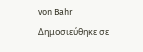von Bahr
Δημοσιεύθηκε σε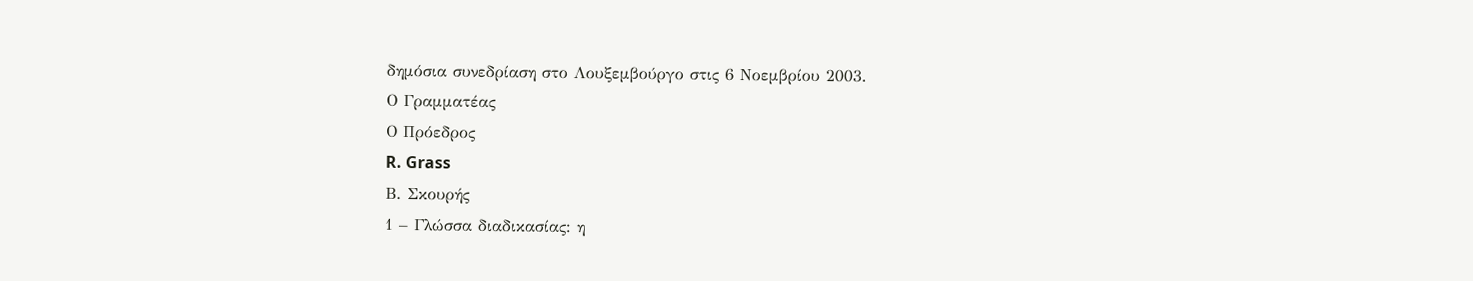δημόσια συνεδρίαση στο Λουξεμβούργο στις 6 Νοεμβρίου 2003.
Ο Γραμματέας
Ο Πρόεδρος
R. Grass
Β. Σκουρής
1 – Γλώσσα διαδικασίας: η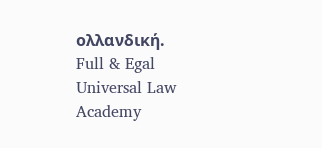ολλανδική.
Full & Egal Universal Law Academy